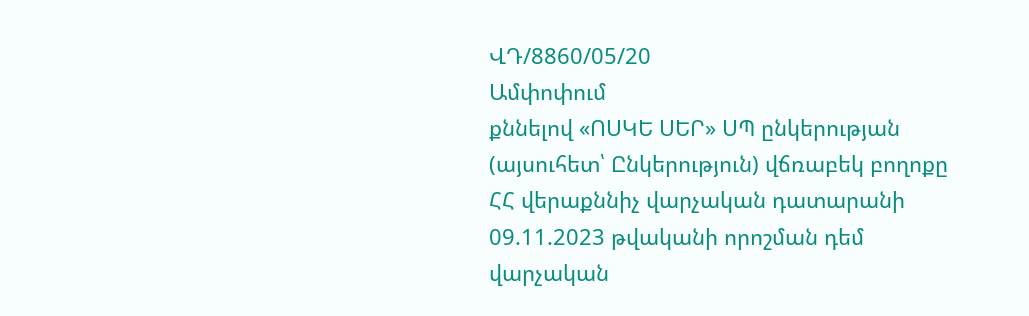ՎԴ/8860/05/20
Ամփոփում
քննելով «ՈՍԿԵ ՍԵՐ» ՍՊ ընկերության (այսուհետ՝ Ընկերություն) վճռաբեկ բողոքը ՀՀ վերաքննիչ վարչական դատարանի 09.11.2023 թվականի որոշման դեմ վարչական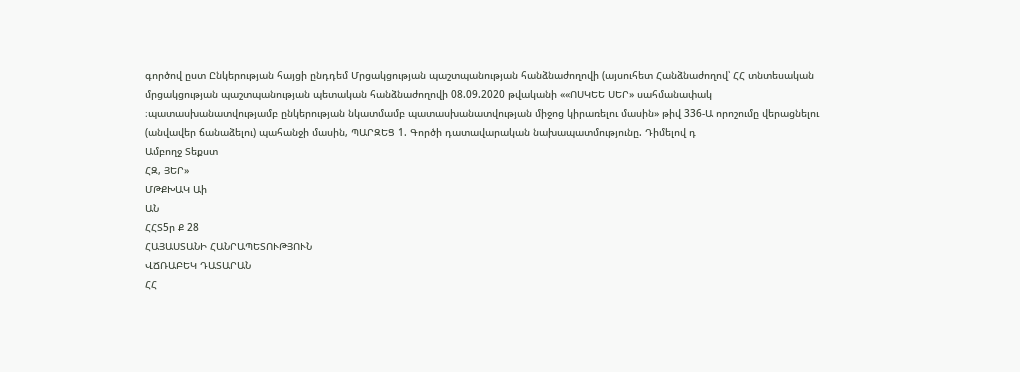գործով ըստ Ընկերության հայցի ընդդեմ Մրցակցության պաշտպանության հանձնաժողովի (այսուհետ Հանձնաժողով՝ ՀՀ տնտեսական մրցակցության պաշտպանության պետական հանձնաժողովի 08.09.2020 թվականի ««ՈՍԿԵԵ ՍԵՐ» սահմանափակ ։պատասխանատվությամբ ընկերության նկատմամբ պատասխանատվության միջոց կիրառելու մասին» թիվ 336-Ա որոշումը վերացնելու (անվավեր ճանաձելու) պահանջի մասին, ՊԱՐԶԵՑ 1. Գործի դատավարական նախապատմությունը. Դիմելով դ
Ամբողջ Տեքստ
ՀԶ, ՅԵՐ»
ՄԹՔԽԱԿ Աի
ԱՆ
ՀՀՏ5ր Ք 28
ՀԱՅԱՍՏԱՆԻ ՀԱՆՐԱՊԵՏՈՒԹՅՈՒՆ
ՎՃՌԱԲԵԿ ԴԱՏԱՐԱՆ
ՀՀ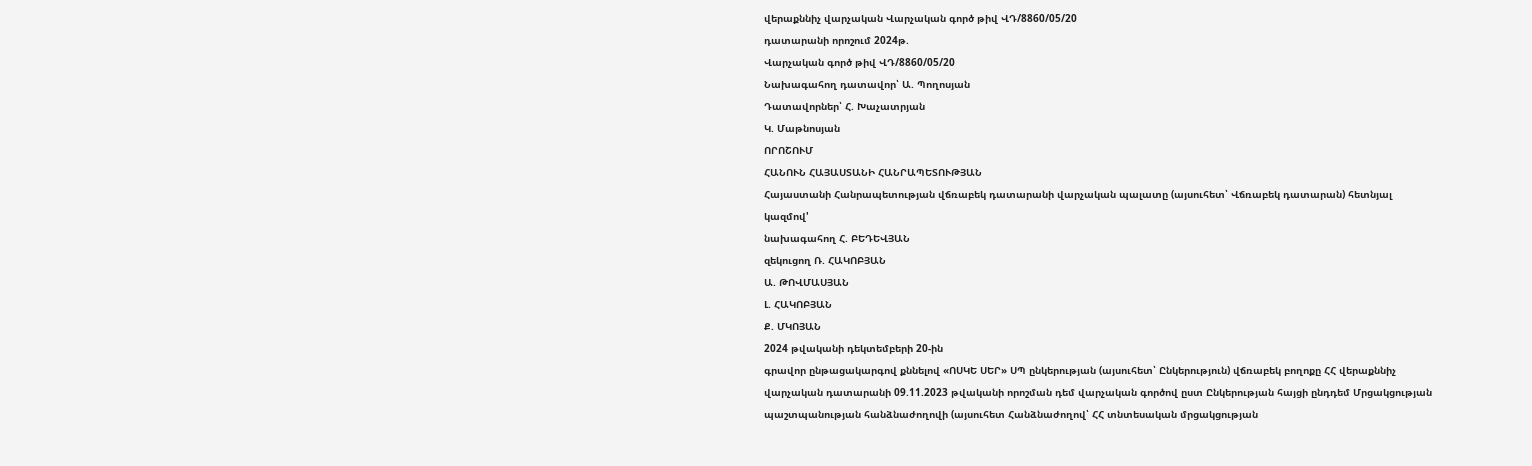վերաքննիչ վարչական Վարչական գործ թիվ ՎԴ/8860/05/20
դատարանի որոշում 2024թ.
Վարչական գործ թիվ ՎԴ/8860/05/20
Նախագահող դատավոր՝ Ա. Պողոսյան
Դատավորներ՝ Հ. Խաչատրյան
Կ. Մաթնոսյան
ՈՐՈՇՈՒՄ
ՀԱՆՈՒՆ ՀԱՅԱՍՏԱՆԻ ՀԱՆՐԱՊԵՏՈՒԹՅԱՆ
Հայաստանի Հանրապետության վճռաբեկ դատարանի վարչական պալատը (այսուհետ՝ Վճռաբեկ դատարան) հետնյալ կազմով'
նախագահող Հ. ԲԵԴԵՎՅԱՆ
զեկուցող Ռ. ՀԱԿՈԲՅԱՆ
Ա. ԹՈՎՄԱՍՅԱՆ
Լ. ՀԱԿՈԲՅԱՆ
Ք. ՄԿՈՅԱՆ
2024 թվականի դեկտեմբերի 20-ին
գրավոր ընթացակարգով քննելով «ՈՍԿԵ ՍԵՐ» ՍՊ ընկերության (այսուհետ՝ Ընկերություն) վճռաբեկ բողոքը ՀՀ վերաքննիչ վարչական դատարանի 09.11.2023 թվականի որոշման դեմ վարչական գործով ըստ Ընկերության հայցի ընդդեմ Մրցակցության պաշտպանության հանձնաժողովի (այսուհետ Հանձնաժողով՝ ՀՀ տնտեսական մրցակցության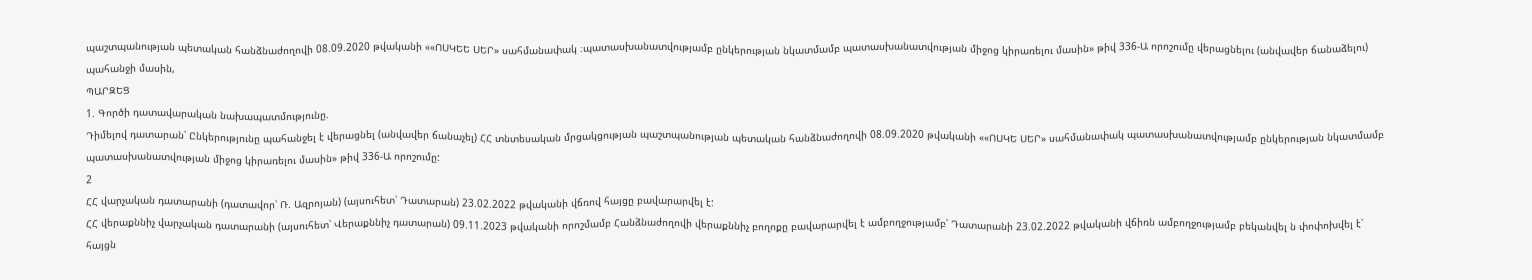պաշտպանության պետական հանձնաժողովի 08.09.2020 թվականի ««ՈՍԿԵԵ ՍԵՐ» սահմանափակ ։պատասխանատվությամբ ընկերության նկատմամբ պատասխանատվության միջոց կիրառելու մասին» թիվ 336-Ա որոշումը վերացնելու (անվավեր ճանաձելու) պահանջի մասին,
ՊԱՐԶԵՑ
1. Գործի դատավարական նախապատմությունը.
Դիմելով դատարան՝ Ընկերությունը պահանջել է վերացնել (անվավեր ճանաչել) ՀՀ տնտեսական մրցակցության պաշտպանության պետական հանձնաժողովի 08.09.2020 թվականի ««ՈՍԿԵ ՍԵՐ» սահմանափակ պատասխանատվությամբ ընկերության նկատմամբ պատասխանատվության միջոց կիրառելու մասին» թիվ 336-Ա որոշումը:
2
ՀՀ վարչական դատարանի (դատավոր՝ Ռ. Ազրոյան) (այսուհետ՝ Դատարան) 23.02.2022 թվականի վճռով հայցը բավարարվել է:
ՀՀ վերաքննիչ վարչական դատարանի (այսուհետ՝ Վերաքննիչ դատարան) 09.11.2023 թվականի որոշմամբ Հանձնաժողովի վերաքննիչ բողոքը բավարարվել է ամբողջությամբ՝ Դատարանի 23.02.2022 թվականի վճիռն ամբողջությամբ բեկանվել ն փոփոխվել է՝ հայցն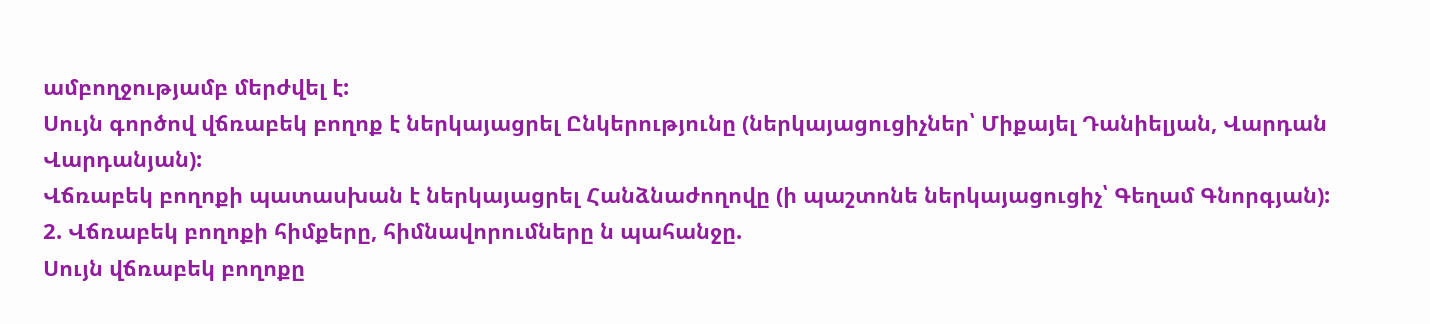ամբողջությամբ մերժվել է:
Սույն գործով վճռաբեկ բողոք է ներկայացրել Ընկերությունը (ներկայացուցիչներ՝ Միքայել Դանիելյան, Վարդան Վարդանյան):
Վճռաբեկ բողոքի պատասխան է ներկայացրել Հանձնաժողովը (ի պաշտոնե ներկայացուցիչ՝ Գեղամ Գնորգյան):
2. Վճռաբեկ բողոքի հիմքերը, հիմնավորումները ն պահանջը.
Սույն վճռաբեկ բողոքը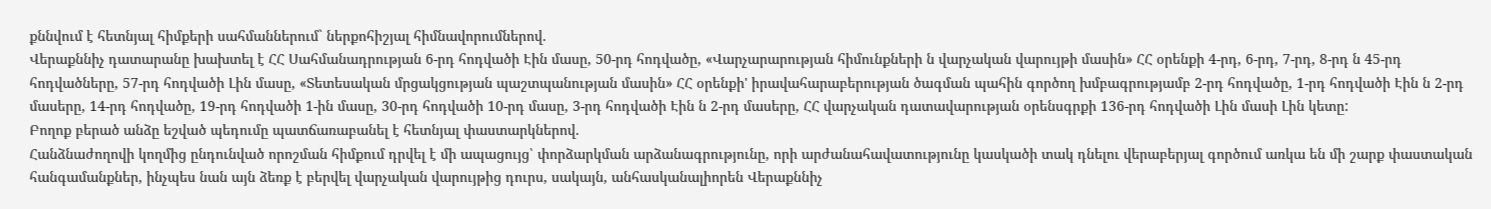քննվում է հետնյալ հիմքերի սահմաններում` ներքոհիշյալ հիմնավորումներով.
Վերաքննիչ դատարանը խախտել է ՀՀ Սահմանադրության 6-րդ հոդվածի Էին մասը, 50-րդ հոդվածը, «Վարչարարության հիմունքների ն վարչական վարույթի մասին» ՀՀ օրենքի 4-րդ, 6-րդ, 7-րդ, 8-րդ ն 45-րդ հոդվածները, 57-րդ հոդվածի Լին մասը, «Տետեսական մրցակցության պաշտպանության մասին» ՀՀ օրենքի' իրավահարաբերության ծագման պահին գործող խմբագրությամբ 2-րդ հոդվածը, 1-րդ հոդվածի Էին ն 2-րդ մասերը, 14-րդ հոդվածը, 19-րդ հոդվածի 1-ին մասը, 30-րդ հոդվածի 10-րդ մասը, 3-րդ հոդվածի Էին ն 2-րդ մասերը, ՀՀ վարչական դատավարության օրենսգրքի 136-րդ հոդվածի Լին մասի Լին կետը:
Բողոք բերած անձը եշված պեդումը պատճառաբանել է հետնյալ փաստարկներով.
Հանձնաժողովի կողմից ընդունված որոշման հիմքում դրվել է մի ապացույց՝ փորձարկման արձանագրությունը, որի արժանահավատությունը կասկածի տակ դնելու վերաբերյալ գործում առկա են մի շարք փաստական հանգամանքներ, ինչպես նան այն ձեռք է բերվել վարչական վարույթից դուրս, սակայն, անհասկանալիորեն Վերաքննիչ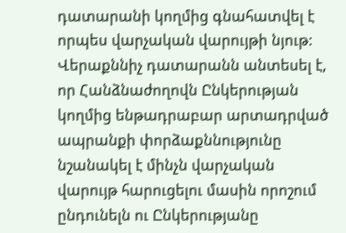դատարանի կողմից գնահատվել է որպես վարչական վարույթի նյութ:
Վերաքննիչ դատարանն անտեսել է, որ Հանձնաժողովն Ընկերության կողմից ենթադրաբար արտադրված ապրանքի փորձաքննությունը նշանակել է մինչն վարչական վարույթ հարուցելու մասին որոշում ընդունելն ու Ընկերությանը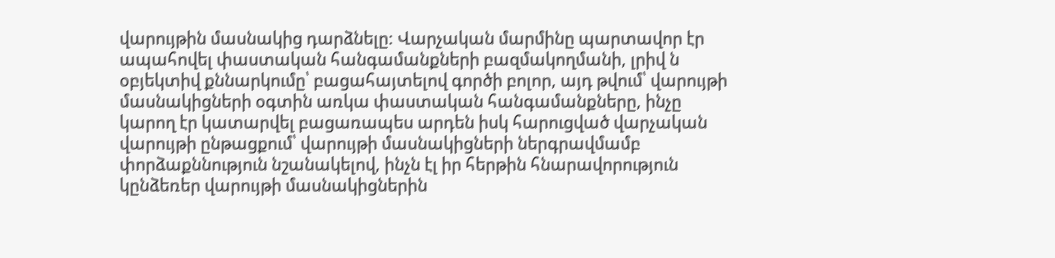վարույթին մասնակից դարձնելը: Վարչական մարմինը պարտավոր էր ապահովել փաստական հանգամանքների բազմակողմանի, լրիվ ն օբյեկտիվ քննարկումը՝ բացահայտելով գործի բոլոր, այդ թվում՝ վարույթի մասնակիցների օգտին առկա փաստական հանգամանքները, ինչը կարող էր կատարվել բացառապես արդեն իսկ հարուցված վարչական վարույթի ընթացքում՝ վարույթի մասնակիցների ներգրավմամբ փորձաքննություն նշանակելով, ինչն էլ իր հերթին հնարավորություն կընձեռեր վարույթի մասնակիցներին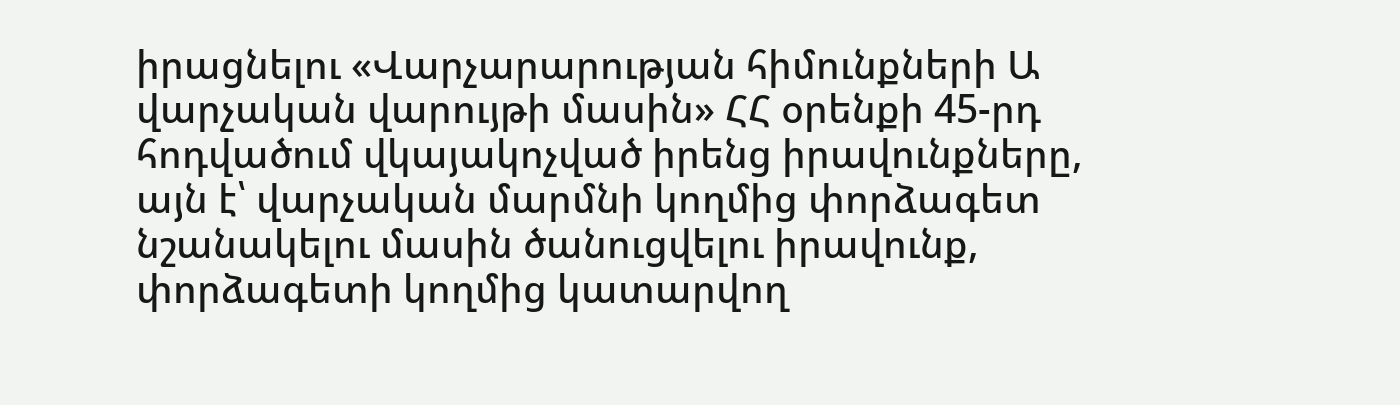իրացնելու «Վարչարարության հիմունքների Ա վարչական վարույթի մասին» ՀՀ օրենքի 45-րդ հոդվածում վկայակոչված իրենց իրավունքները, այն է՝ վարչական մարմնի կողմից փորձագետ նշանակելու մասին ծանուցվելու իրավունք, փորձագետի կողմից կատարվող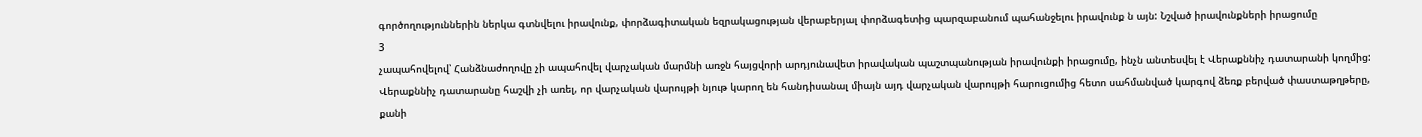գործողություններին ներկա գտնվելու իրավունք, փորձագիտական եզրակացության վերաբերյալ փորձագետից պարզաբանում պահանջելու իրավունք ն այն: Նշված իրավունքների իրացումը
3
չապահովելով՝ Հանձնաժողովը չի ապահովել վարչական մարմնի առջն հայցվորի արդյունավետ իրավական պաշտպանության իրավունքի իրացումը, ինչն անտեսվել է Վերաքննիչ դատարանի կողմից:
Վերաքննիչ դատարանը հաշվի չի առել, որ վարչական վարույթի նյութ կարող են հանդիսանալ միայն այդ վարչական վարույթի հարուցումից հետո սահմանված կարգով ձեռք բերված փաստաթղթերը, քանի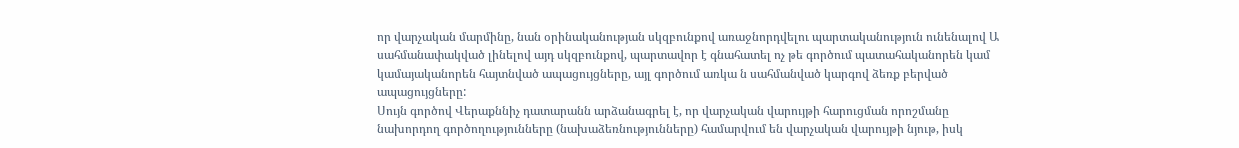որ վարչական մարմինը, նան օրինականության սկզբունքով առաջնորդվելու պարտականություն ունենալով Ա սահմանափակված լինելով այդ սկզբունքով, պարտավոր է գնահատել ոչ թե գործում պատահականորեն կամ կամայականորեն հայտնված ապացույցները, այլ գործում առկա ն սահմանված կարգով ձեռք բերված ապացույցները:
Սույն գործով Վերաքննիչ դատարանն արձանագրել է, որ վարչական վարույթի հարուցման որոշմանը նախորդող գործողությունները (նախաձեռնությունները) համարվում են վարչական վարույթի նյութ, իսկ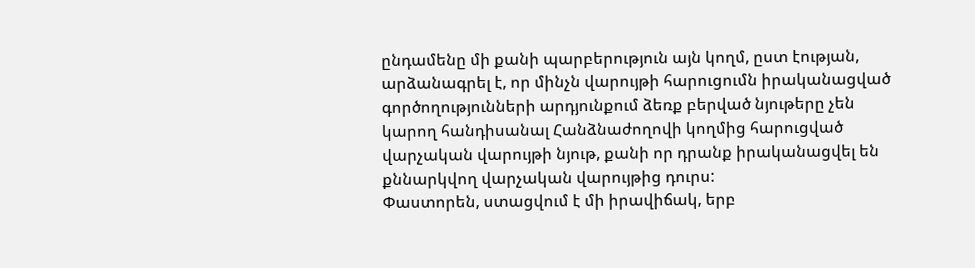ընդամենը մի քանի պարբերություն այն կողմ, ըստ էության, արձանագրել է, որ մինչն վարույթի հարուցումն իրականացված գործողությունների արդյունքում ձեռք բերված նյութերը չեն կարող հանդիսանալ Հանձնաժողովի կողմից հարուցված վարչական վարույթի նյութ, քանի որ դրանք իրականացվել են քննարկվող վարչական վարույթից դուրս:
Փաստորեն, ստացվում է մի իրավիճակ, երբ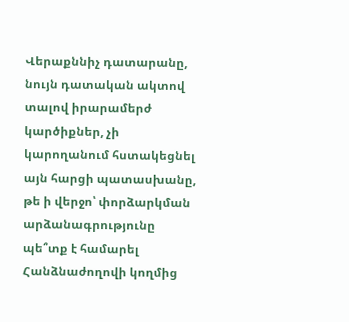Վերաքննիչ դատարանը, նույն դատական ակտով տալով իրարամերժ կարծիքներ, չի կարողանում հստակեցնել այն հարցի պատասխանը, թե ի վերջո՝ փորձարկման արձանագրությունը պե՞տք է համարել Հանձնաժողովի կողմից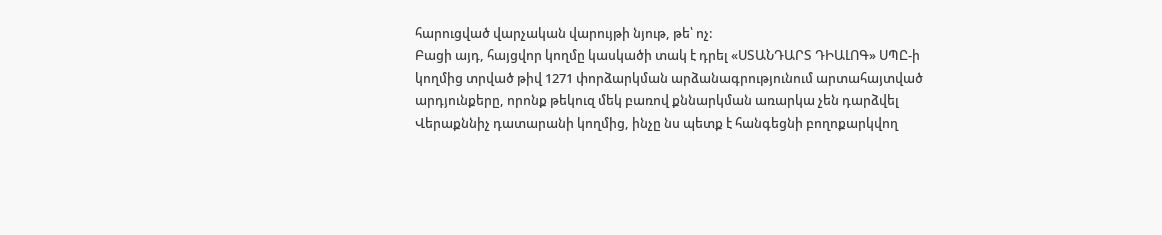հարուցված վարչական վարույթի նյութ, թե՝ ոչ:
Բացի այդ, հայցվոր կողմը կասկածի տակ է դրել «ՍՏԱՆԴԱՐՏ ԴԻԱԼՈԳ» ՍՊԸ-ի կողմից տրված թիվ 1271 փորձարկման արձանագրությունում արտահայտված արդյունքերը, որոնք թեկուզ մեկ բառով քննարկման առարկա չեն դարձվել Վերաքննիչ դատարանի կողմից, ինչը նս պետք է հանգեցնի բողոքարկվող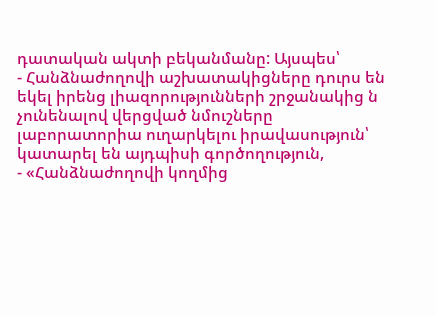դատական ակտի բեկանմանը: Այսպես՝
- Հանձնաժողովի աշխատակիցները դուրս են եկել իրենց լիազորությունների շրջանակից ն չունենալով վերցված նմուշները լաբորատորիա ուղարկելու իրավասություն՝ կատարել են այդպիսի գործողություն,
- «Հանձնաժողովի կողմից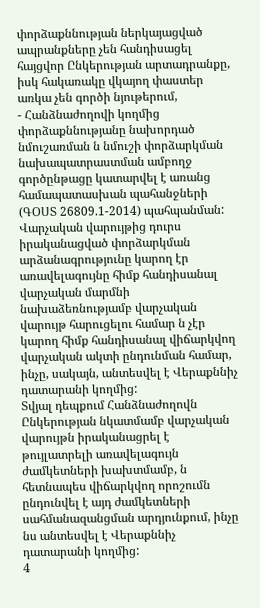փորձաքննության ներկայացված ապրանքները չեն հանդիսացել հայցվոր Ընկերության արտադրանքը, իսկ հակառակը վկայող փաստեր առկա չեն գործի նյութերում,
- Հանձնաժողովի կողմից փորձաքննությանը նախորդած նմուշառման ն նմուշի փորձարկման նախապատրաստման ամբողջ գործընթացը կատարվել է առանց համապատասխան պահանջների (ԳՕՍՏ 26809.1-2014) պահպանման:
Վարչական վարույթից դուրս իրականացված փորձարկման արձանագրությունը կարող էր առավելագույնը հիմք հանդիսանալ վարչական մարմնի նախաձեռնությամբ վարչական վարույթ հարուցելու համար ն չէր կարող հիմք հանդիսանալ վիճարկվող վարչական ակտի ընդունման համար, ինչը, սակայն, անտեսվել է Վերաքննիչ դատարանի կողմից:
Տվյալ դեպքում Հանձնաժողովն Ընկերության նկատմամբ վարչական վարույթն իրականացրել է թույլատրելի առավելագույն ժամկետների խախտմամբ, ն հետնապես վիճարկվող որոշումն ընդունվել է այդ ժամկետների սահմանազանցման արդյունքում, ինչը նս անտեսվել է Վերաքննիչ դատարանի կողմից:
4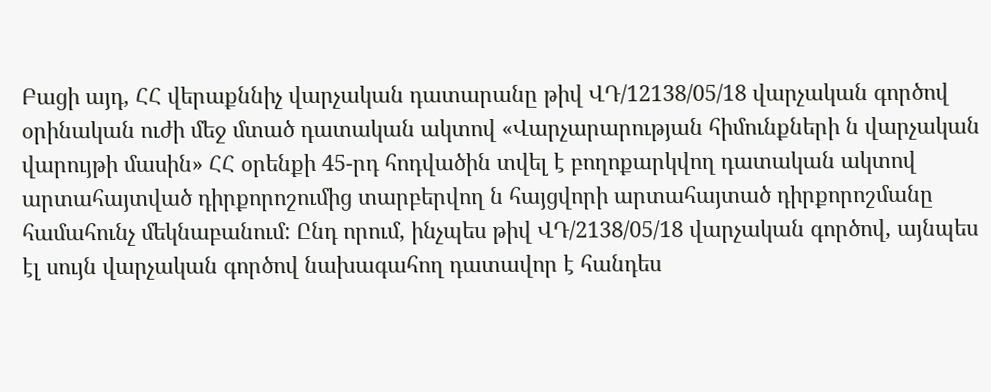Բացի այդ, ՀՀ վերաքննիչ վարչական դատարանը թիվ ՎԴ/12138/05/18 վարչական գործով օրինական ուժի մեջ մտած դատական ակտով «Վարչարարության հիմունքների ն վարչական վարույթի մասին» ՀՀ օրենքի 45-րդ հոդվածին տվել է բողոքարկվող դատական ակտով արտահայտված դիրքորոշումից տարբերվող ն հայցվորի արտահայտած դիրքորոշմանը համահունչ մեկնաբանում: Ընդ որում, ինչպես թիվ ՎԴ/2138/05/18 վարչական գործով, այնպես էլ սույն վարչական գործով նախագահող դատավոր է հանդես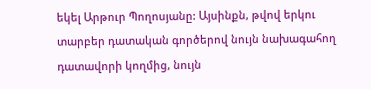եկել Արթուր Պողոսյանը: Այսինքն, թվով երկու տարբեր դատական գործերով նույն նախագահող դատավորի կողմից, նույն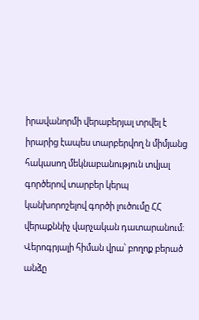իրավանորմի վերաբերյալ տրվել է իրարից էապես տարբերվող ն միմյանց հակասող մեկնաբանություն տվյալ գործերով տարբեր կերպ կանխորոշելով գործի լուծումը ՀՀ վերաքննիչ վարչական դատարանում:
Վերոգրյալի հիման վրա՝ բողոք բերած անձը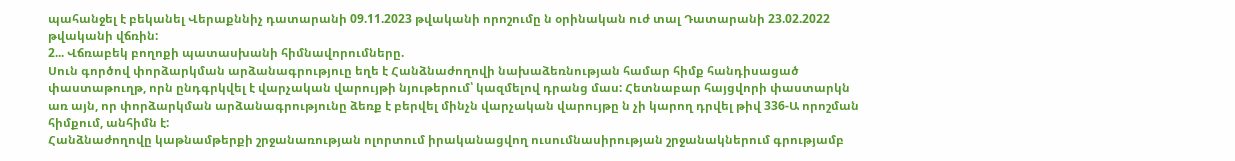պահանջել է բեկանել Վերաքննիչ դատարանի 09.11.2023 թվականի որոշումը ն օրինական ուժ տալ Դատարանի 23.02.2022 թվականի վճռին:
2... Վճռաբեկ բողոքի պատասխանի հիմնավորումները.
Սուն գործով փորձարկման արձանագրություը եղե է Հանձնաժողովի նախաձեռնության համար հիմք հանդիսացած փաստաթուղթ, որն ընդգրկվել է վարչական վարույթի նյութերում՝ կազմելով դրանց մաս: Հետնաբար հայցվորի փաստարկն առ այն, որ փորձարկման արձանագրությունը ձեռք է բերվել մինչն վարչական վարույթը ն չի կարող դրվել թիվ 336-Ա որոշման հիմքում, անհիմն է:
Հանձնաժողովը կաթնամթերքի շրջանառության ոլորտում իրականացվող ուսումնասիրության շրջանակներում գրությամբ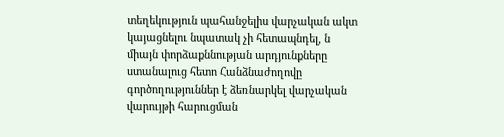տեղեկություն պահանջելիս վարչական ակտ կայացնելու նպատակ չի հետապնդել, ն միայն փորձաքննության արդյունքները ստանալուց հետո Հանձնաժողովը գործողություններ է ձեռնարկել վարչական վարույթի հարուցման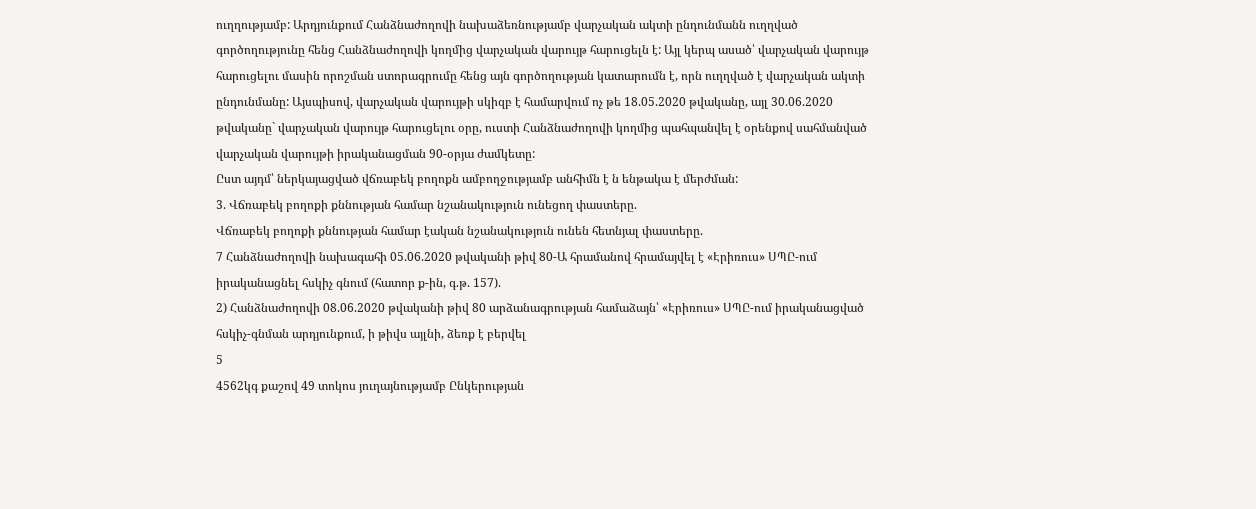ուղղությամբ: Արդյունքում Հանձնաժողովի նախաձեռնությամբ վարչական ակտի ընդունմանն ուղղված գործողությունը հենց Հանձնաժողովի կողմից վարչական վարույթ հարուցելն է: Այլ կերպ ասած՝ վարչական վարույթ հարուցելու մասին որոշման ստորագրումը հենց այն գործողության կատարումն է, որն ուղղված է վարչական ակտի ընդունմանը: Այսպիսով, վարչական վարույթի սկիզբ է համարվում ոչ թե 18.05.2020 թվականը, այլ 30.06.2020 թվականը` վարչական վարույթ հարուցելու օրը, ուստի Հանձնաժողովի կողմից պահպանվել է օրենքով սահմանված վարչական վարույթի իրականացման 90-օրյա ժամկետը:
Ըստ այդմ՝ ներկայացված վճռաբեկ բողոքն ամբողջությամբ անհիմն է ն ենթակա է մերժման:
3. Վճռաբեկ բողոքի քննության համար նշանակություն ունեցող փաստերը.
Վճռաբեկ բողոքի քննության համար էական նշանակություն ունեն հետնյալ փաստերը.
7 Հանձնաժողովի նախագահի 05.06.2020 թվականի թիվ 80-Ա հրամանով հրամայվել է «Էրիռուս» ՍՊԸ-ում իրականացնել հսկիչ գնում (հատոր ք-ին, գ.թ. 157).
2) Հանձնաժողովի 08.06.2020 թվականի թիվ 80 արձանագրության համաձայն՝ «Էրիռուս» ՍՊԸ-ում իրականացված հսկիչ-գնման արդյունքում, ի թիվս այլնի, ձեռք է բերվել
5
4562կգ քաշով 49 տոկոս յուղայնությամբ Ընկերության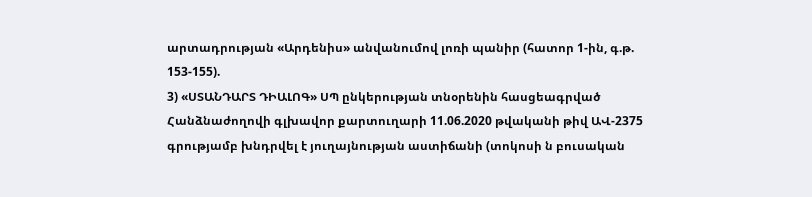արտադրության «Արդենիս» անվանումով լոռի պանիր (հատոր 1-ին, գ.թ. 153-155).
3) «ՍՏԱՆԴԱՐՏ ԴԻԱԼՈԳ» ՍՊ ընկերության տնօրենին հասցեագրված Հանձնաժողովի գլխավոր քարտուղարի 11.06.2020 թվականի թիվ ԱՎ-2375 գրությամբ խնդրվել է յուղայնության աստիճանի (տոկոսի ն բուսական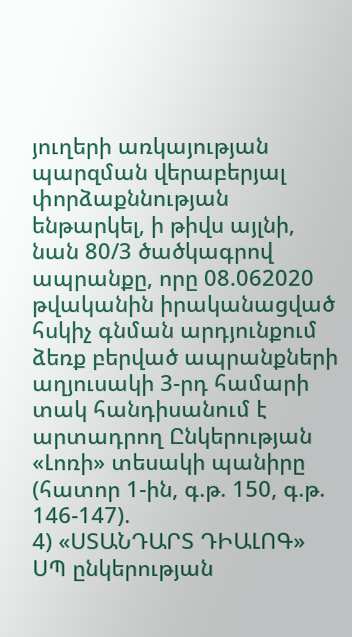յուղերի առկայության պարզման վերաբերյալ փորձաքննության ենթարկել, ի թիվս այլնի, նան 80/3 ծածկագրով ապրանքը, որը 08.062020 թվականին իրականացված հսկիչ գնման արդյունքում ձեռք բերված ապրանքների աղյուսակի 3-րդ համարի տակ հանդիսանում է արտադրող Ընկերության «Լոռի» տեսակի պանիրը (հատոր 1-ին, գ.թ. 150, գ.թ. 146-147).
4) «ՍՏԱՆԴԱՐՏ ԴԻԱԼՈԳ» ՍՊ ընկերության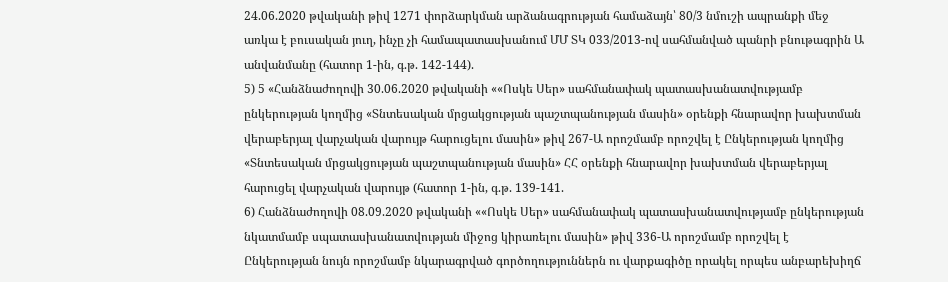24.06.2020 թվականի թիվ 1271 փորձարկման արձանագրության համաձայն՝ 80/3 նմուշի ապրանքի մեջ առկա է բուսական յուղ, ինչը չի համապատասխանում ՄՄ ՏԿ 033/2013-ով սահմանված պանրի բնութագրին Ա անվանմանը (հատոր 1-ին, գ.թ. 142-144).
5) 5 «Հանձնաժողովի 30.06.2020 թվականի ««Ոսկե Սեր» սահմանափակ պատասխանատվությամբ ընկերության կողմից «Տնտեսական մրցակցության պաշտպանության մասին» օրենքի հնարավոր խախտման վերաբերյալ վարչական վարույթ հարուցելու մասին» թիվ 267-Ա որոշմամբ որոշվել է Ընկերության կողմից «Տնտեսական մրցակցության պաշտպանության մասին» ՀՀ օրենքի հնարավոր խախտման վերաբերյալ հարուցել վարչական վարույթ (հատոր 1-ին, գ.թ. 139-141.
6) Հանձնաժողովի 08.09.2020 թվականի ««Ոսկե Սեր» սահմանափակ պատասխանատվությամբ ընկերության նկատմամբ սպատասխանատվության միջոց կիրառելու մասին» թիվ 336-Ա որոշմամբ որոշվել է Ընկերության նույն որոշմամբ նկարագրված գործողություններն ու վարքագիծը որակել որպես անբարեխիղճ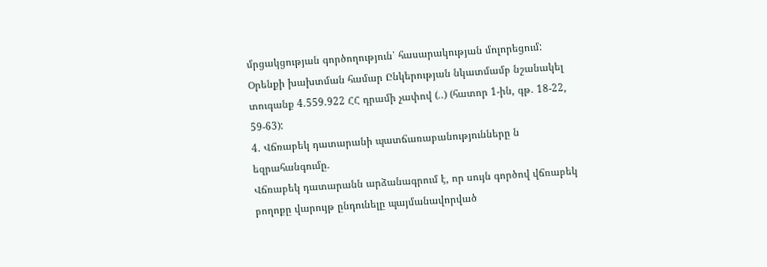մրցակցության գործողություն՝ հասարակության մոլորեցում: Օրենքի խախտման համար Ընկերության նկատմամբ նշանակել տուգանք 4.559.922 ՀՀ դրամի չափով (..) (հատոր 1-ին, գթ. 18-22, 59-63):
4. Վճռաբեկ դատարանի պատճառաբանությունները ն եզրահանգումը.
Վճռաբեկ դատարանն արձանագրում է, որ սույն գործով վճռաբեկ բողոքը վարույթ ընդունելը պայմանավորված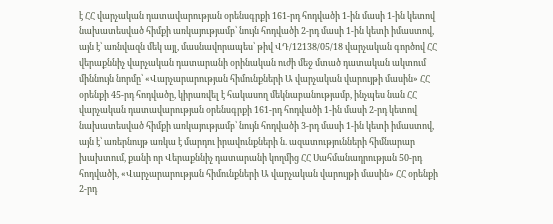է ՀՀ վարչական դատավարության օրենսգրքի 161-րդ հոդվածի 1-ին մասի 1-ին կետով նախատեսված հիմքի առկայությամբ՝ նույն հոդվածի 2-րդ մասի 1-ին կետի իմաստով, այն է՝ առնվազն մեկ այլ, մասնավորապես՝ թիվ ՎԴ/12138/05/18 վարչական գործով ՀՀ վերաքննիչ վարչական դատարանի օրինական ուժի մեջ մտած դատական ակտում միննույն նորմը՝ «Վարչարարության հիմունքների Ա վարչական վարույթի մասին» ՀՀ օրենքի 45-րդ հոդվածը, կիրառվել է հակասող մեկնաբանությամբ, ինչպես նան ՀՀ վարչական դատավարության օրենսգրքի 161-րդ հոդվածի 1-ին մասի 2-րդ կետով նախատեսված հիմքի առկայությամբ՝ նույն հոդվածի 3-րդ մասի 1-ին կետի իմաստով, այն է՝ առերնույթ առկա է մարդու իրավունքների ն. ազատությունների հիմնարար խախտում, քանի որ Վերաքննիչ դատարանի կողմից ՀՀ Սահմանադրության 50-րդ հոդվածի, «Վարչարարության հիմունքների Ա վարչական վարույթի մասին» ՀՀ օրենքի 2-րդ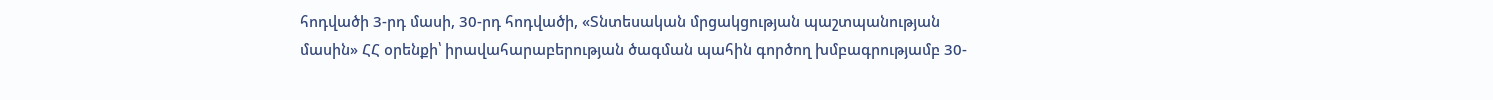հոդվածի 3-րդ մասի, 30-րդ հոդվածի, «Տնտեսական մրցակցության պաշտպանության մասին» ՀՀ օրենքի՝ իրավահարաբերության ծագման պահին գործող խմբագրությամբ 30-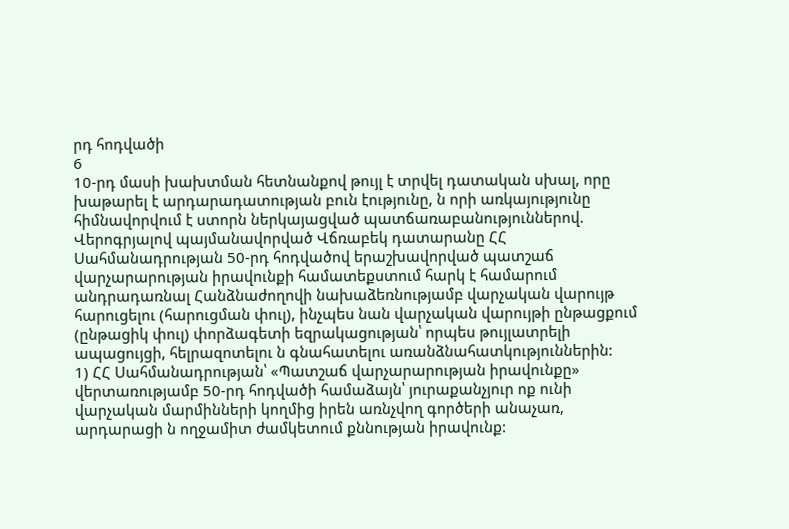րդ հոդվածի
6
10-րդ մասի խախտման հետնանքով թույլ է տրվել դատական սխալ, որը խաթարել է արդարադատության բուն էությունը, ն որի առկայությունը հիմնավորվում է ստորն ներկայացված պատճառաբանություններով.
Վերոգրյալով պայմանավորված Վճռաբեկ դատարանը ՀՀ Սահմանադրության 50-րդ հոդվածով երաշխավորված պատշաճ վարչարարության իրավունքի համատեքստում հարկ է համարում անդրադառնալ Հանձնաժողովի նախաձեռնությամբ վարչական վարույթ հարուցելու (հարուցման փուլ), ինչպես նան վարչական վարույթի ընթացքում (ընթացիկ փուլ) փորձագետի եզրակացության՝ որպես թույլատրելի ապացույցի, հելրազոտելու ն գնահատելու առանձնահատկություններին:
1) ՀՀ Սահմանադրության՝ «Պատշաճ վարչարարության իրավունքը» վերտառությամբ 50-րդ հոդվածի համաձայն՝ յուրաքանչյուր ոք ունի վարչական մարմինների կողմից իրեն առնչվող գործերի անաչառ, արդարացի ն ողջամիտ ժամկետում քննության իրավունք: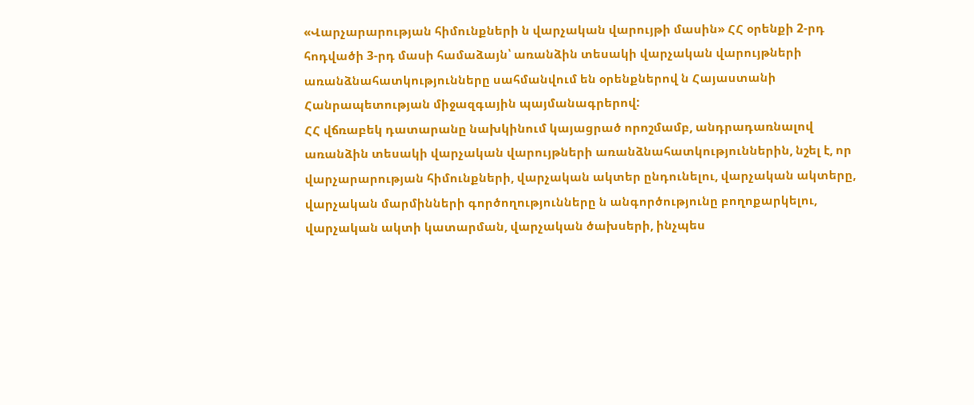«Վարչարարության հիմունքների ն վարչական վարույթի մասին» ՀՀ օրենքի 2-րդ հոդվածի 3-րդ մասի համաձայն՝ առանձին տեսակի վարչական վարույթների առանձնահատկությունները սահմանվում են օրենքներով ն Հայաստանի Հանրապետության միջազգային պայմանագրերով:
ՀՀ վճռաբեկ դատարանը նախկինում կայացրած որոշմամբ, անդրադառնալով առանձին տեսակի վարչական վարույթների առանձնահատկություններին, նշել է, որ վարչարարության հիմունքների, վարչական ակտեր ընդունելու, վարչական ակտերը, վարչական մարմինների գործողությունները ն անգործությունը բողոքարկելու, վարչական ակտի կատարման, վարչական ծախսերի, ինչպես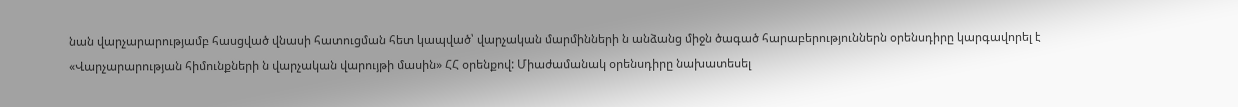նան վարչարարությամբ հասցված վնասի հատուցման հետ կապված՝ վարչական մարմինների ն անձանց միջն ծագած հարաբերություններն օրենսդիրը կարգավորել է «Վարչարարության հիմունքների ն վարչական վարույթի մասին» ՀՀ օրենքով: Միաժամանակ օրենսդիրը նախատեսել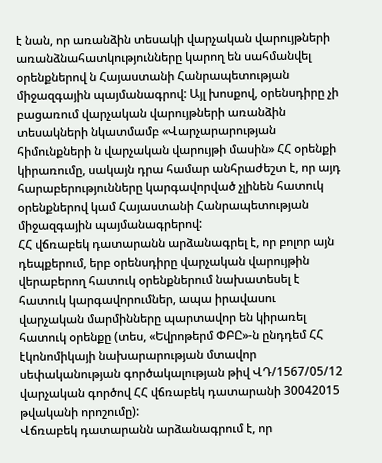է նան, որ առանձին տեսակի վարչական վարույթների առանձնահատկությունները կարող են սահմանվել օրենքներով ն Հայաստանի Հանրապետության միջազգային պայմանագրով: Այլ խոսքով, օրենսդիրը չի բացառում վարչական վարույթների առանձին տեսակների նկատմամբ «Վարչարարության հիմունքների ն վարչական վարույթի մասին» ՀՀ օրենքի կիրառումը, սակայն դրա համար անհրաժեշտ է, որ այդ հարաբերությունները կարգավորված չլինեն հատուկ օրենքներով կամ Հայաստանի Հանրապետության միջազգային պայմանագրերով:
ՀՀ վճռաբեկ դատարանն արձանագրել է, որ բոլոր այն դեպքերում, երբ օրենսդիրը վարչական վարույթին վերաբերող հատուկ օրենքներում նախատեսել է հատուկ կարգավորումներ, ապա իրավասու վարչական մարմինները պարտավոր են կիրառել հատուկ օրենքը (տես, «Եվրոթերմ ՓԲԸ»-ն ընդդեմ ՀՀ էկոնոմիկայի նախարարության մտավոր սեփականության գործակալության թիվ ՎԴ/1567/05/12 վարչական գործով ՀՀ վճռաբեկ դատարանի 30042015 թվականի որոշումը):
Վճռաբեկ դատարանն արձանագրում է, որ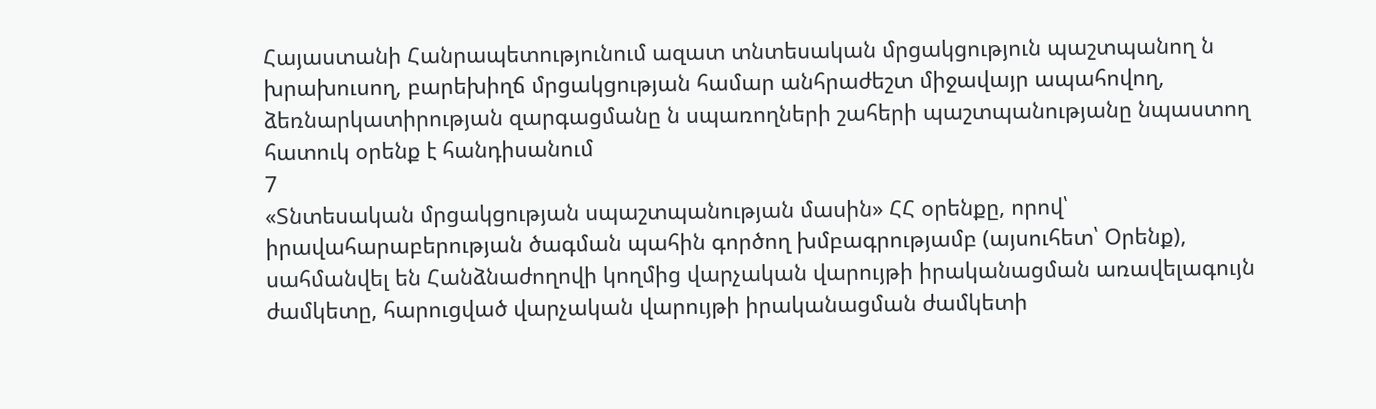Հայաստանի Հանրապետությունում ազատ տնտեսական մրցակցություն պաշտպանող ն խրախուսող, բարեխիղճ մրցակցության համար անհրաժեշտ միջավայր ապահովող, ձեռնարկատիրության զարգացմանը ն սպառողների շահերի պաշտպանությանը նպաստող հատուկ օրենք է հանդիսանում
7
«Տնտեսական մրցակցության սպաշտպանության մասին» ՀՀ օրենքը, որով՝ իրավահարաբերության ծագման պահին գործող խմբագրությամբ (այսուհետ՝ Օրենք), սահմանվել են Հանձնաժողովի կողմից վարչական վարույթի իրականացման առավելագույն ժամկետը, հարուցված վարչական վարույթի իրականացման ժամկետի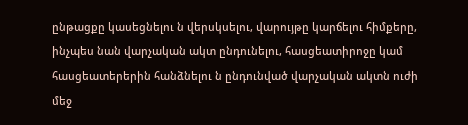ընթացքը կասեցնելու ն վերսկսելու, վարույթը կարճելու հիմքերը, ինչպես նան վարչական ակտ ընդունելու, հասցեատիրոջը կամ հասցեատերերին հանձնելու ն ընդունված վարչական ակտն ուժի մեջ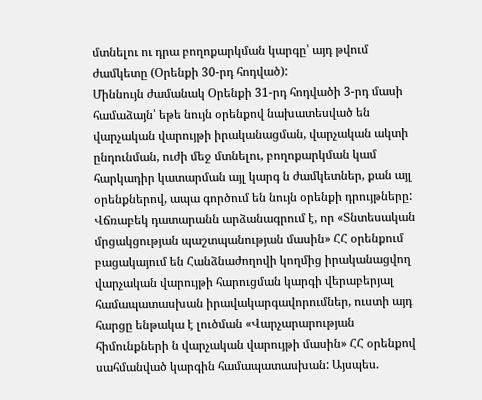մտնելու ու դրա բողոքարկման կարգը՝ այդ թվում ժամկետը (Օրենքի 30-րդ հոդված):
Միննույն ժամանակ Օրենքի 31-րդ հոդվածի 3-րդ մասի համաձայն՝ եթե նույն օրենքով նախատեսված են վարչական վարույթի իրականացման, վարչական ակտի ընդունման, ուժի մեջ մտնելու, բողոքարկման կամ հարկադիր կատարման այլ կարգ ն ժամկետներ, քան այլ օրենքներով, ապա գործում են նույն օրենքի դրույթները:
Վճռաբեկ դատարանն արձանագրում է, որ «Տնտեսական մրցակցության պաշտպանության մասին» ՀՀ օրենքում բացակայում են Հանձնաժողովի կողմից իրականացվող վարչական վարույթի հարուցման կարգի վերաբերյալ համապատասխան իրավակարգավորումներ, ուստի այդ հարցը ենթակա է լուծման «Վարչարարության հիմունքների ն վարչական վարույթի մասին» ՀՀ օրենքով սահմանված կարգին համապատասխան: Այսպես.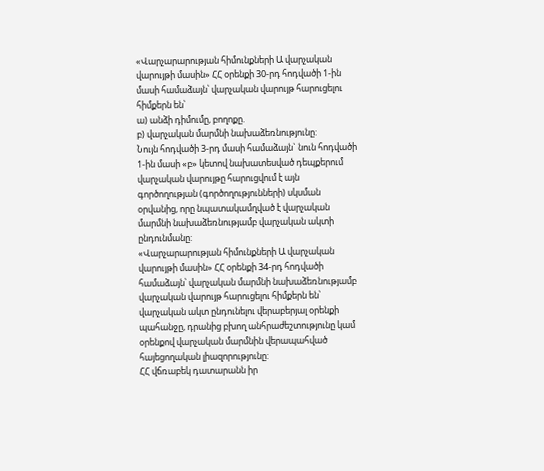«Վարչարարության հիմունքների Ա վարչական վարույթի մասին» ՀՀ օրենքի 30-րդ հոդվածի 1-ին մասի համաձայն՝ վարչական վարույթ հարուցելու հիմքերն են՝
ա) անձի դիմումը, բողոքը.
բ) վարչական մարմնի նախաձեռնությունը:
Նույն հոդվածի 3-րդ մասի համաձայն` նուն հոդվածի 1-ին մասի «բ» կետով նախատեսված դեպքերում վարչական վարույթը հարուցվում է այն գործողության (գործողությունների) սկսման օրվանից, որը նպատակամղված է վարչական մարմնի նախաձեռնությամբ վարչական ակտի ընդունմանը:
«Վարչարարության հիմունքների Ա վարչական վարույթի մասին» ՀՀ օրենքի 34-րդ հոդվածի համաձայն՝ վարչական մարմնի նախաձեռնությամբ վարչական վարույթ հարուցելու հիմքերն են՝ վարչական ակտ ընդունելու վերաբերյալ օրենքի պահանջը, դրանից բխող անհրաժեշտությունը կամ օրենքով վարչական մարմնին վերապահված հայեցողական լիազորությունը:
ՀՀ վճռաբեկ դատարանն իր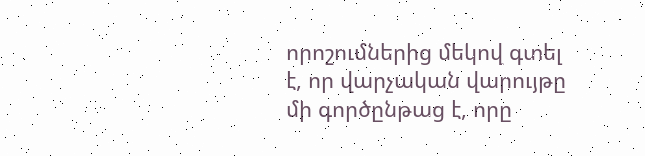որոշումներից մեկով գտել է, որ վարչական վարույթը մի գործընթաց է, որը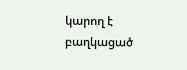կարող է բաղկացած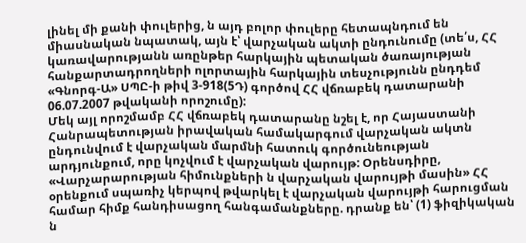լինել մի քանի փուլերից, ն այդ բոլոր փուլերը հետապնդում են միասնական նպատակ, այն է՝ վարչական ակտի ընդունումը (տե՛ս, ՀՀ կառավարությանն առընթեր հարկային պետական ծառայության հանքարտադրողների ոլորտային հարկային տեսչությունն ընդդեմ «Գնորգ-Ա» ՍՊԸ-ի թիվ 3-918(5Դ) գործով ՀՀ վճռաբեկ դատարանի 06.07.2007 թվականի որոշումը):
Մեկ այլ որոշմամբ ՀՀ վճռաբեկ դատարանը նշել է, որ Հայաստանի Հանրապետության իրավական համակարգում վարչական ակտն ընդունվում է վարչական մարմնի հատուկ գործունեության արդյունքում, որը կոչվում է վարչական վարույթ: Օրենսդիրը, «Վարչարարության հիմունքների ն վարչական վարույթի մասին» ՀՀ օրենքում սպառիչ կերպով թվարկել է վարչական վարույթի հարուցման համար հիմք հանդիսացող հանգամանքները. դրանք են՝ (1) ֆիզիկական ն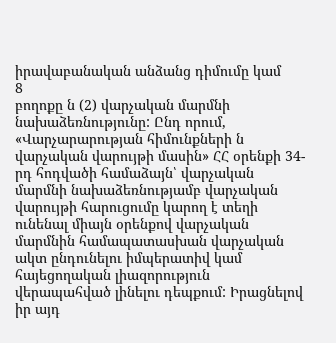իրավաբանական անձանց դիմումը կամ
8
բողոքը ն (2) վարչական մարմնի նախաձեռնությունը: Ընդ որում, «Վարչարարության հիմունքների ն վարչական վարույթի մասին» ՀՀ օրենքի 34-րդ հոդվածի համաձայն՝ վարչական մարմնի նախաձեռնությամբ վարչական վարույթի հարուցումը կարող է տեղի ունենալ միայն օրենքով վարչական մարմնին համապատասխան վարչական ակտ ընդունելու իմպերատիվ կամ հայեցողական լիազորություն վերապահված լինելու դեպքում: Իրացնելով իր այդ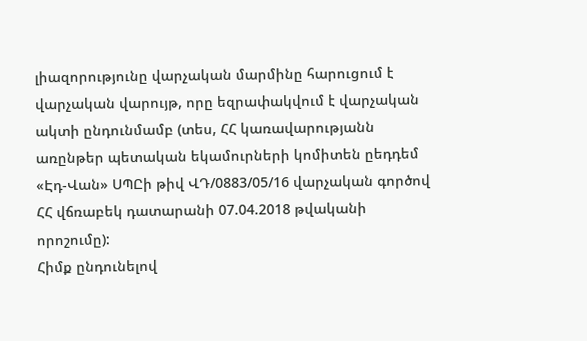լիազորությունը վարչական մարմինը հարուցում է վարչական վարույթ, որը եզրափակվում է վարչական ակտի ընդունմամբ (տես, ՀՀ կառավարությանն առընթեր պետական եկամուրների կոմիտեն ըեդդեմ «Էդ-Վան» ՍՊԸի թիվ ՎԴ/0883/05/16 վարչական գործով ՀՀ վճռաբեկ դատարանի 07.04.2018 թվականի որոշումը):
Հիմք ընդունելով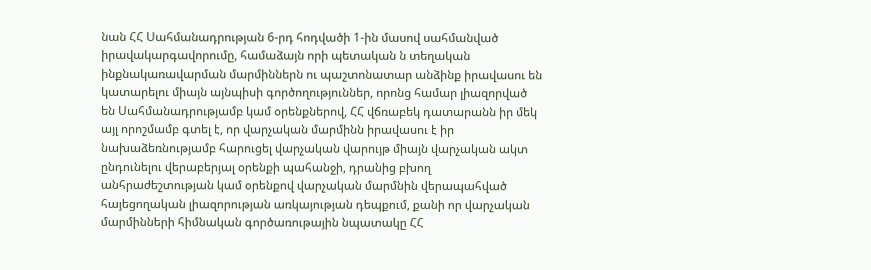նան ՀՀ Սահմանադրության 6-րդ հոդվածի 1-ին մասով սահմանված իրավակարգավորումը, համաձայն որի պետական ն տեղական ինքնակառավարման մարմիններն ու պաշտոնատար անձինք իրավասու են կատարելու միայն այնպիսի գործողություններ, որոնց համար լիազորված են Սահմանադրությամբ կամ օրենքներով, ՀՀ վճռաբեկ դատարանն իր մեկ այլ որոշմամբ գտել է, որ վարչական մարմինն իրավասու է իր նախաձեռնությամբ հարուցել վարչական վարույթ միայն վարչական ակտ ընդունելու վերաբերյալ օրենքի պահանջի, դրանից բխող անհրաժեշտության կամ օրենքով վարչական մարմնին վերապահված հայեցողական լիազորության առկայության դեպքում, քանի որ վարչական մարմինների հիմնական գործառութային նպատակը ՀՀ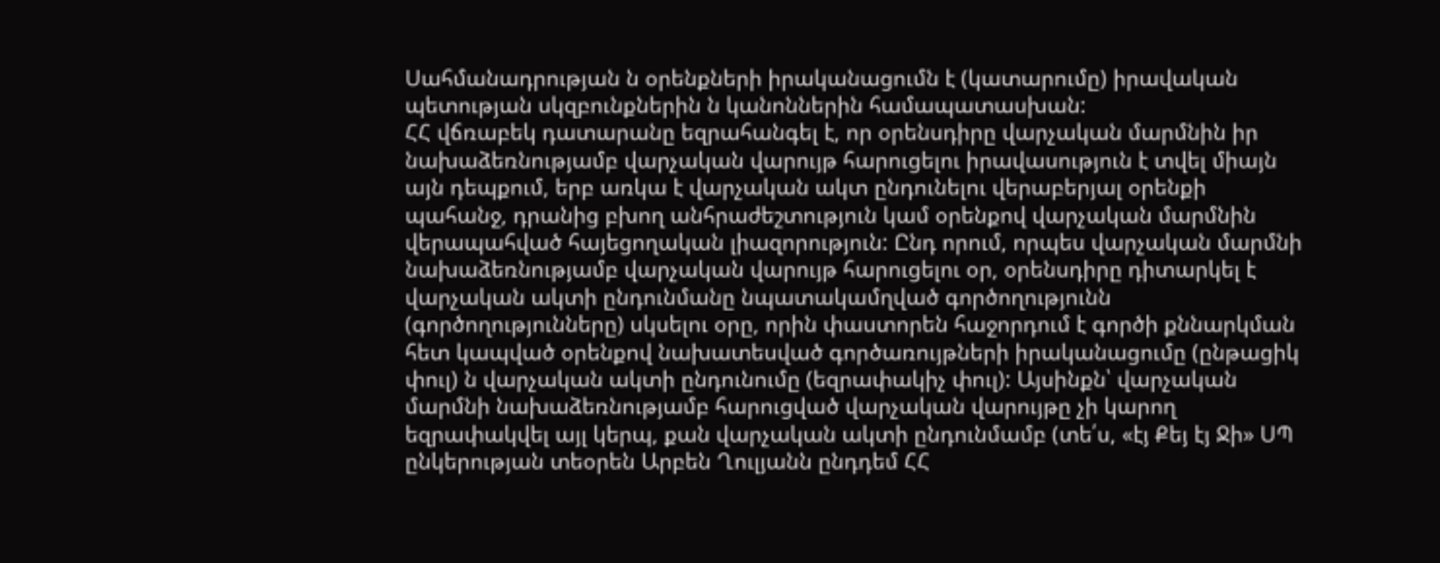Սահմանադրության ն օրենքների իրականացումն է (կատարումը) իրավական պետության սկզբունքներին ն կանոններին համապատասխան:
ՀՀ վճռաբեկ դատարանը եզրահանգել է, որ օրենսդիրը վարչական մարմնին իր նախաձեռնությամբ վարչական վարույթ հարուցելու իրավասություն է տվել միայն այն դեպքում, երբ առկա է վարչական ակտ ընդունելու վերաբերյալ օրենքի պահանջ, դրանից բխող անհրաժեշտություն կամ օրենքով վարչական մարմնին վերապահված հայեցողական լիազորություն: Ընդ որում, որպես վարչական մարմնի նախաձեռնությամբ վարչական վարույթ հարուցելու օր, օրենսդիրը դիտարկել է վարչական ակտի ընդունմանը նպատակամղված գործողությունն (գործողությունները) սկսելու օրը, որին փաստորեն հաջորդում է գործի քննարկման հետ կապված օրենքով նախատեսված գործառույթների իրականացումը (ընթացիկ փուլ) ն վարչական ակտի ընդունումը (եզրափակիչ փուլ): Այսինքն՝ վարչական մարմնի նախաձեռնությամբ հարուցված վարչական վարույթը չի կարող եզրափակվել այլ կերպ, քան վարչական ակտի ընդունմամբ (տե՛ս, «էյ Քեյ էյ Ջի» ՍՊ ընկերության տեօրեն Արբեն Ղուլյանն ընդդեմ ՀՀ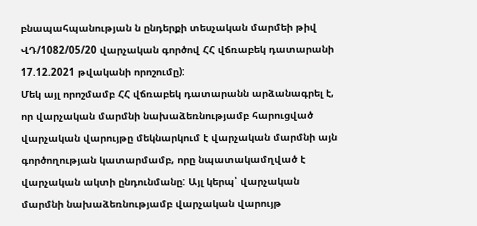բնապահպանության ն ընդերքի տեսչական մարմեի թիվ ՎԴ/1082/05/20 վարչական գործով ՀՀ վճռաբեկ դատարանի 17.12.2021 թվականի որոշումը):
Մեկ այլ որոշմամբ ՀՀ վճռաբեկ դատարանն արձանագրել է, որ վարչական մարմնի նախաձեռնությամբ հարուցված վարչական վարույթը մեկնարկում է վարչական մարմնի այն գործողության կատարմամբ, որը նպատակամղված է վարչական ակտի ընդունմանը: Այլ կերպ՝ վարչական մարմնի նախաձեռնությամբ վարչական վարույթ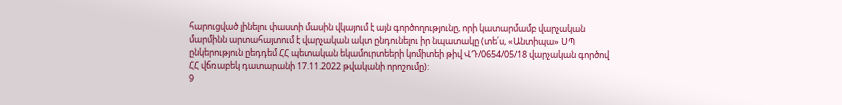հարուցված լինելու փաստի մասին վկայում է այն գործողությունը, որի կատարմամբ վարչական մարմինն արտահայտում է վարչական ակտ ընդունելու իր նպատակը (տե՛ս, «Անտիպա» ՍՊ ընկերություն ըեդդեմ ՀՀ պետական եկամուրտեերի կոմիտեի թիվ ՎԴ/0654/05/18 վարչական գործով ՀՀ վճռաբեկ դատարանի 17.11.2022 թվականի որոշումը):
9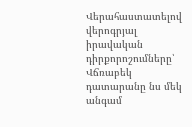Վերահաստատելով վերոգրյալ իրավական դիրքորոշումները՝ Վճռաբեկ դատարանը նս մեկ անգամ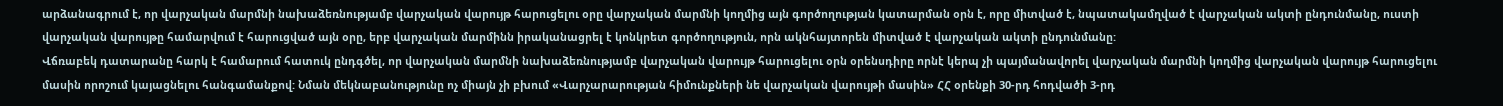արձանագրում է, որ վարչական մարմնի նախաձեռնությամբ վարչական վարույթ հարուցելու օրը վարչական մարմնի կողմից այն գործողության կատարման օրն է, որը միտված է, նպատակամղված է վարչական ակտի ընդունմանը, ուստի վարչական վարույթը համարվում է հարուցված այն օրը, երբ վարչական մարմինն իրականացրել է կոնկրետ գործողություն, որն ակնհայտորեն միտված է վարչական ակտի ընդունմանը:
Վճռաբեկ դատարանը հարկ է համարում հատուկ ընդգծել, որ վարչական մարմնի նախաձեռնությամբ վարչական վարույթ հարուցելու օրն օրենսդիրը որնէ կերպ չի պայմանավորել վարչական մարմնի կողմից վարչական վարույթ հարուցելու մասին որոշում կայացնելու հանգամանքով: Նման մեկնաբանությունը ոչ միայն չի բխում «Վարչարարության հիմունքների նե վարչական վարույթի մասին» ՀՀ օրենքի 30-րդ հոդվածի 3-րդ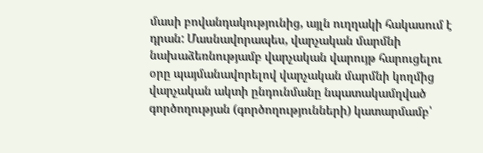մասի բովանդակությունից, այլն ուղղակի հակասում է դրան: Մասնավորապես, վարչական մարմնի նախաձեռնությամբ վարչական վարույթ հարուցելու օրը պայմանավորելով վարչական մարմնի կողմից վարչական ակտի ընդունմանը նպատակամղված գործողության (գործողությունների) կատարմամբ՝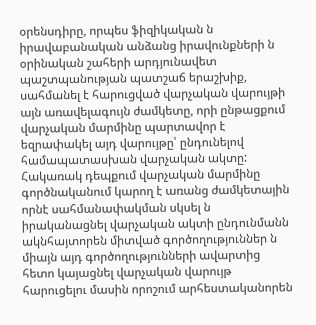օրենսդիրը, որպես ֆիզիկական ն իրավաբանական անձանց իրավունքների ն օրինական շահերի արդյունավետ պաշտպանության պատշաճ երաշխիք, սահմանել է հարուցված վարչական վարույթի այն առավելագույն ժամկետը, որի ընթացքում վարչական մարմինը պարտավոր է եզրափակել այդ վարույթը՝ ընդունելով համապատասխան վարչական ակտը: Հակառակ դեպքում վարչական մարմինը գործնականում կարող է առանց ժամկետային որնէ սահմանափակման սկսել ն իրականացնել վարչական ակտի ընդունմանն ակնհայտորեն միտված գործողություններ ն միայն այդ գործողությունների ավարտից հետո կայացնել վարչական վարույթ հարուցելու մասին որոշում արհեստականորեն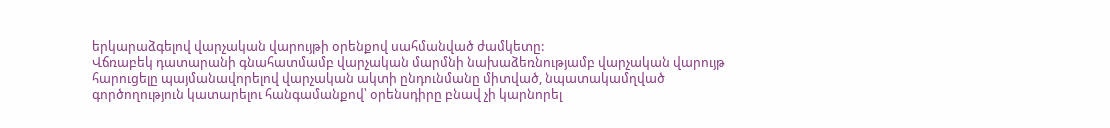երկարաձգելով վարչական վարույթի օրենքով սահմանված ժամկետը:
Վճռաբեկ դատարանի գնահատմամբ վարչական մարմնի նախաձեռնությամբ վարչական վարույթ հարուցելը պայմանավորելով վարչական ակտի ընդունմանը միտված, նպատակամղված գործողություն կատարելու հանգամանքով՝ օրենսդիրը բնավ չի կարնորել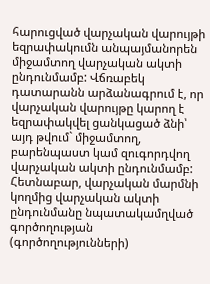հարուցված վարչական վարույթի եզրափակումն անպայմանորեն միջամտող վարչական ակտի ընդունմամբ: Վճռաբեկ դատարանն արձանագրում է, որ վարչական վարույթը կարող է եզրափակվել ցանկացած ձնի՝ այդ թվում` միջամտող, բարենպաստ կամ զուգորդվող վարչական ակտի ընդունմամբ: Հետնաբար, վարչական մարմնի կողմից վարչական ակտի ընդունմանը նպատակամղված գործողության (գործողությունների)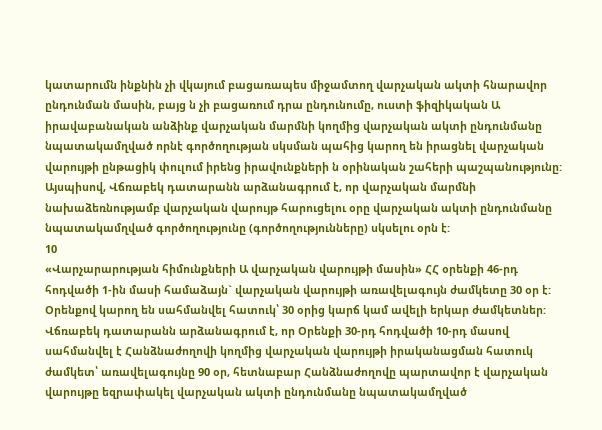կատարումն ինքնին չի վկայում բացառապես միջամտող վարչական ակտի հնարավոր ընդունման մասին, բայց ն չի բացառում դրա ընդունումը, ուստի ֆիզիկական Ա իրավաբանական անձինք վարչական մարմնի կողմից վարչական ակտի ընդունմանը նպատակամղված որնէ գործողության սկսման պահից կարող են իրացնել վարչական վարույթի ընթացիկ փուլում իրենց իրավունքների ն օրինական շահերի պաշպանությունը:
Այսպիսով, Վճռաբեկ դատարանն արձանագրում է, որ վարչական մարմնի նախաձեռնությամբ վարչական վարույթ հարուցելու օրը վարչական ակտի ընդունմանը նպատակամղված գործողությունը (գործողությունները) սկսելու օրն է:
10
«Վարչարարության հիմունքների Ա վարչական վարույթի մասին» ՀՀ օրենքի 46-րդ հոդվածի 1-ին մասի համաձայն` վարչական վարույթի առավելագույն ժամկետը 30 օր է: Օրենքով կարող են սահմանվել հատուկ՝ 30 օրից կարճ կամ ավելի երկար ժամկետներ:
Վճռաբեկ դատարանն արձանագրում է, որ Օրենքի 30-րդ հոդվածի 10-րդ մասով սահմանվել է Հանձնաժողովի կողմից վարչական վարույթի իրականացման հատուկ ժամկետ՝ առավելագույնը 90 օր, հետնաբար Հանձնաժողովը պարտավոր է վարչական վարույթը եզրափակել վարչական ակտի ընդունմանը նպատակամղված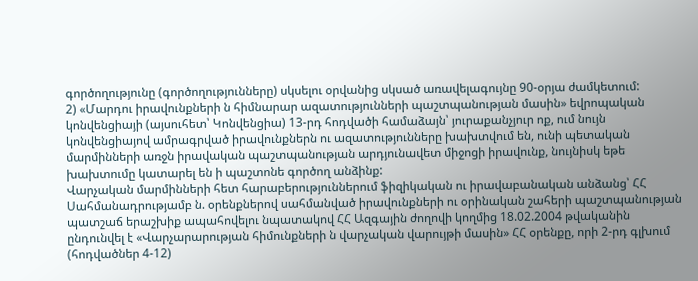գործողությունը (գործողությունները) սկսելու օրվանից սկսած առավելագույնը 90-օրյա ժամկետում:
2) «Մարդու իրավունքների ն հիմնարար ազատությունների պաշտպանության մասին» եվրոպական կոնվենցիայի (այսուհետ՝ Կոնվենցիա) 13-րդ հոդվածի համաձայն՝ յուրաքանչյուր ոք, ում նույն կոնվենցիայով ամրագրված իրավունքներն ու ազատությունները խախտվում են, ունի պետական մարմինների առջն իրավական պաշտպանության արդյունավետ միջոցի իրավունք, նույնիսկ եթե խախտումը կատարել են ի պաշտոնե գործող անձինք:
Վարչական մարմինների հետ հարաբերություններում ֆիզիկական ու իրավաբանական անձանց՝ ՀՀ Սահմանադրությամբ ն. օրենքներով սահմանված իրավունքների ու օրինական շահերի պաշտպանության պատշաճ երաշխիք ապահովելու նպատակով ՀՀ Ազգային ժողովի կողմից 18.02.2004 թվականին ընդունվել է «Վարչարարության հիմունքների ն վարչական վարույթի մասին» ՀՀ օրենքը, որի 2-րդ գլխում (հոդվածներ 4-12)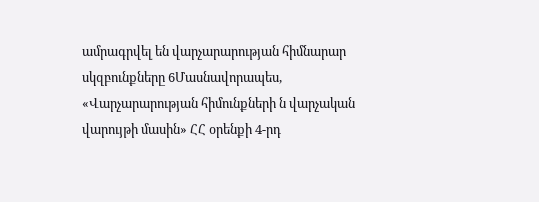ամրագրվել են վարչարարության հիմնարար սկզբունքները 6Մասնավորապես, «Վարչարարության հիմունքների ն վարչական վարույթի մասին» ՀՀ օրենքի 4-րդ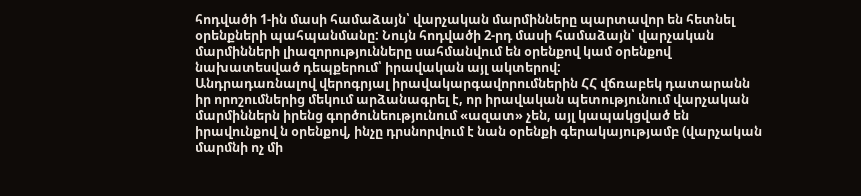հոդվածի 1-ին մասի համաձայն՝ վարչական մարմինները պարտավոր են հետնել օրենքների պահպանմանը: Նույն հոդվածի 2-րդ մասի համաձայն՝ վարչական մարմինների լիազորությունները սահմանվում են օրենքով կամ օրենքով նախատեսված դեպքերում՝ իրավական այլ ակտերով:
Անդրադառնալով վերոգրյալ իրավակարգավորումներին ՀՀ վճռաբեկ դատարանն իր որոշումներից մեկում արձանագրել է, որ իրավական պետությունում վարչական մարմիններն իրենց գործունեությունում «ազատ» չեն, այլ կապակցված են իրավունքով ն օրենքով, ինչը դրսնորվում է նան օրենքի գերակայությամբ (վարչական մարմնի ոչ մի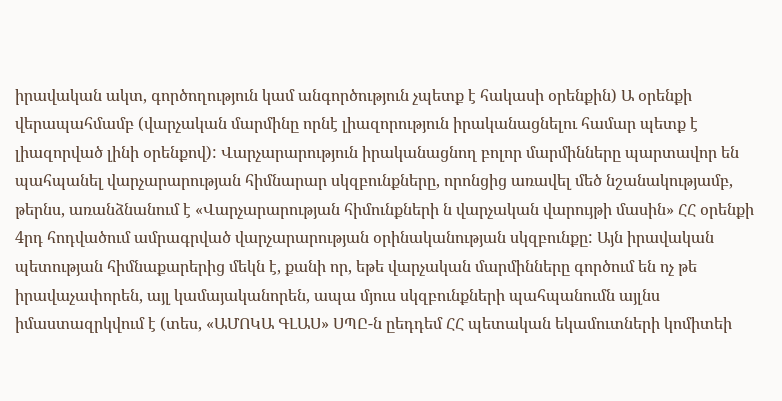իրավական ակտ, գործողություն կամ անգործություն չպետք է հակասի օրենքին) Ա օրենքի վերապահմամբ (վարչական մարմինը որնէ լիազորություն իրականացնելու համար պետք է լիազորված լինի օրենքով): Վարչարարություն իրականացնող բոլոր մարմինները պարտավոր են պահպանել վարչարարության հիմնարար սկզբունքները, որոնցից առավել մեծ նշանակությամբ, թերնս, առանձնանում է «Վարչարարության հիմունքների ն վարչական վարույթի մասին» ՀՀ օրենքի 4րդ հոդվածում ամրագրված վարչարարության օրինականության սկզբունքը: Այն իրավական պետության հիմնաքարերից մեկն է, քանի որ, եթե վարչական մարմինները գործում են ոչ թե իրավաչափորեն, այլ կամայականորեն, ապա մյուս սկզբունքների պահպանումն այլնս իմաստազրկվում է (տես, «ԱՄՈԿԱ ԳԼԱՍ» ՍՊԸ-ն ըեդդեմ ՀՀ պետական եկամուտների կոմիտեի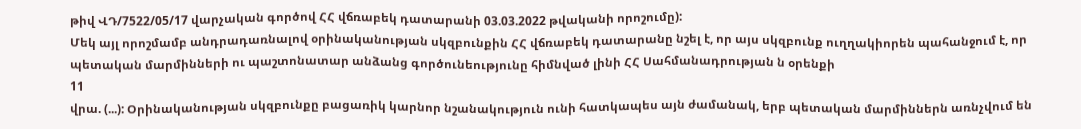թիվ ՎԴ/7522/05/17 վարչական գործով ՀՀ վճռաբեկ դատարանի 03.03.2022 թվականի որոշումը):
Մեկ այլ որոշմամբ անդրադառնալով օրինականության սկզբունքին ՀՀ վճռաբեկ դատարանը նշել է, որ այս սկզբունք ուղղակիորեն պահանջում է, որ պետական մարմինների ու պաշտոնատար անձանց գործունեությունը հիմնված լինի ՀՀ Սահմանադրության ն օրենքի
11
վրա. (...): Օրինականության սկզբունքը բացառիկ կարնոր նշանակություն ունի հատկապես այն ժամանակ, երբ պետական մարմիններն առնչվում են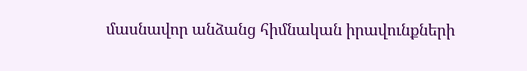մասնավոր անձանց հիմնական իրավունքների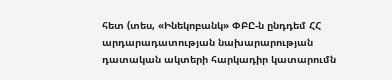հետ (տես, «Ինեկոբանկ» ՓԲԸ-ն ընդդեմ ՀՀ արդարադատության նախարարության դատական ակտերի հարկադիր կատարումն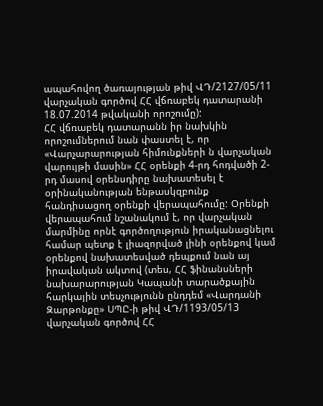ապահովող ծառայության թիվ ՎԴ/2127/05/11 վարչական գործով ՀՀ վճռաբեկ դատարանի 18.07.2014 թվականի որոշումը):
ՀՀ վճռաբեկ դատարանն իր նախկին որոշումներում նան փաստել է, որ «Վարչարարության հիմունքների ն վարչական վարույթի մասին» ՀՀ օրենքի 4-րդ հոդվածի 2-րդ մասով օրենսդիրը նախատեսել է օրինականության ենթասկզբունք հանդիսացող օրենքի վերապահումը: Օրենքի վերապահում նշանակում է, որ վարչական մարմինը որնէ գործողություն իրականացնելու համար պետք է լիազորված լինի օրենքով կամ օրենքով նախատեսված դեպքում նան այ իրավական ակտով (տես, ՀՀ ֆինանսների նախարարության Կապանի տարածքային հարկային տեսչությունն ընդդեմ «Վարդանի Զարթոնքը» ՍՊԸ-ի թիվ ՎԴ/1193/05/13 վարչական գործով ՀՀ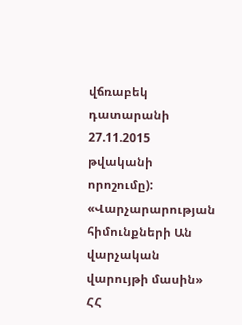վճռաբեկ դատարանի 27.11.2015 թվականի որոշումը):
«Վարչարարության հիմունքների Ան վարչական վարույթի մասին» ՀՀ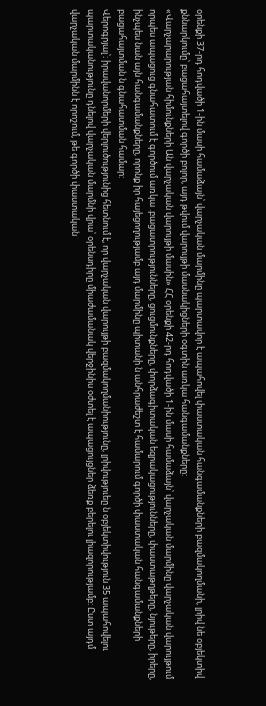օրենքի 37-րդ հոդվածի 1-ին մասի համաձայն՝ վարչական մարմինը պարտավոր է ապահովել փաստական հանգամանքների բազմակողմանի, լրիվ նե օբյեկտիվ քննարկումը՝ բացահայտելով գործի բոլոր, այդ թվում վարույթի մասնակիցների օգտին առկա հանգամանքները:
«Վարչարարության հիմունքների Ան վարչական վարույթի մասին» ՀՀ օրենքի 42-րդ հոդվածի 1-ին մասի համաձայն՝ վարչական մարմինը վարչական վարույթում որպես ապացուց գնահատում է գործում առկա .բացատրությունները, ցուցմունքները, փորձագիտական եզրակացությունները, փաստաթղթերը, նյութերը, իրերը, ինչպես նան այն հանգամանքները, որոնք իր հայեցողությամբ այդ մարմինը պիտանի ն անհրաժեշտ է համարում գործի փաստական հանգամանքների բացահայտման ն գնահատման համար:
Վերոգրյալ՝։ իրավանորմերի վերլուծությունից հետնում է, որ վարչական վարույթի բազմակողմանիությունը, լրիվություեը ն օբյեկտիվություն 35 ապահովելու պարտականությունը դնելով վարչական մարմնի վրա՝ օրենսդիրը միաժամանակ վերջինիս օժտել է ապացույցներ ձեռք բերելու լիազորությամբ: Ըստ այդմ վարչական մարմինն է որոշում, թե գործի փաստական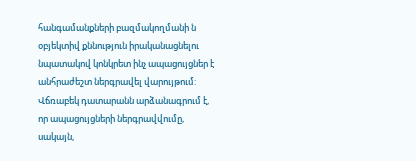հանգամանքների բազմակողմանի ն օբյեկտիվ քննություն իրականացնելու նպատակով կոնկրետ ինչ ապացույցներ է անհրաժեշտ ներգրավել վարույթում:
Վճռաբեկ դատարանն արձանագրում է, որ ապացույցների ներգրավվումը, սակայն,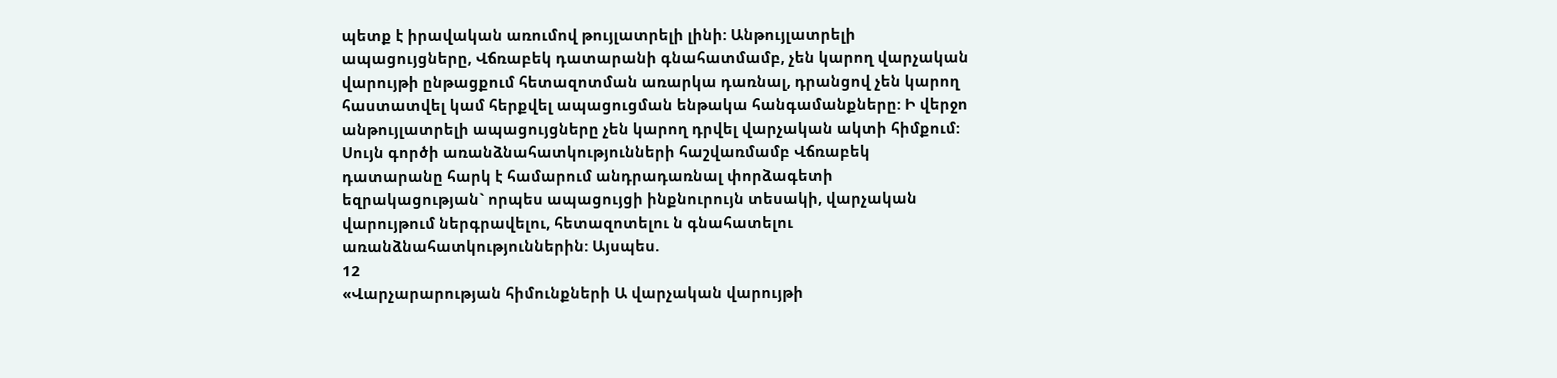պետք է իրավական առումով թույլատրելի լինի: Անթույլատրելի ապացույցները, Վճռաբեկ դատարանի գնահատմամբ, չեն կարող վարչական վարույթի ընթացքում հետազոտման առարկա դառնալ, դրանցով չեն կարող հաստատվել կամ հերքվել ապացուցման ենթակա հանգամանքները: Ի վերջո անթույլատրելի ապացույցները չեն կարող դրվել վարչական ակտի հիմքում:
Սույն գործի առանձնահատկությունների հաշվառմամբ Վճռաբեկ դատարանը հարկ է համարում անդրադառնալ փորձագետի եզրակացության` որպես ապացույցի ինքնուրույն տեսակի, վարչական վարույթում ներգրավելու, հետազոտելու ն գնահատելու առանձնահատկություններին: Այսպես.
12
«Վարչարարության հիմունքների Ա վարչական վարույթի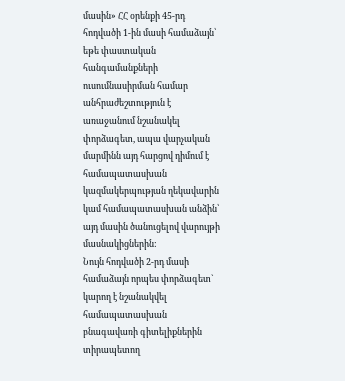մասին» ՀՀ օրենքի 45-րդ հոդվածի 1-ին մասի համաձայն՝ եթե փաստական հանգամանքների ուսումնասիրման համար անհրաժեշտություն է առաջանում նշանակել փորձագետ, ապա վարչական մարմինն այդ հարցով դիմում է համապատասխան կազմակերպության ղեկավարին կամ համապատասխան անձին՝ այդ մասին ծանուցելով վարույթի մասնակիցներին:
Նույն հոդվածի 2-րդ մասի համաձայն որպես փորձագետ` կարող է նշանակվել համապատասխան բնագավառի գիտելիքներին տիրապետող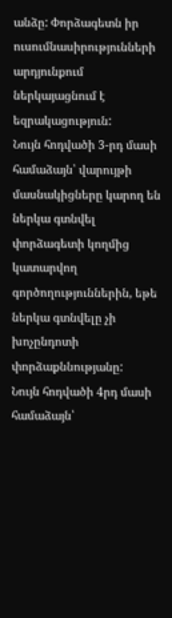անձը: Փորձագետն իր ուսումնասիրությունների արդյունքում ներկայացնում է եզրակացություն:
Նույն հոդվածի 3-րդ մասի համաձայն՝ վարույթի մասնակիցները կարող են ներկա գտնվել փորձագետի կողմից կատարվող գործողություններին, եթե ներկա գտնվելը չի խոչընդոտի փորձաքննությանը:
Նույն հոդվածի 4րդ մասի համաձայն՝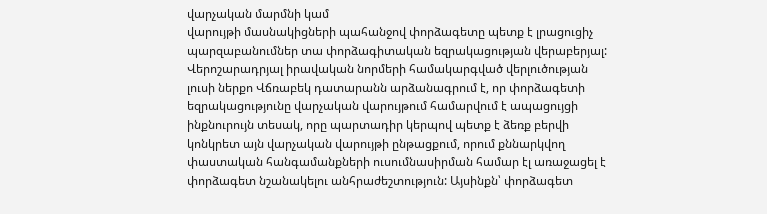վարչական մարմնի կամ
վարույթի մասնակիցների պահանջով փորձագետը պետք է լրացուցիչ պարզաբանումներ տա փորձագիտական եզրակացության վերաբերյալ:
Վերոշարադրյալ իրավական նորմերի համակարգված վերլուծության լուսի ներքո Վճռաբեկ դատարանն արձանագրում է, որ փորձագետի եզրակացությունը վարչական վարույթում համարվում է ապացույցի ինքնուրույն տեսակ, որը պարտադիր կերպով պետք է ձեռք բերվի կոնկրետ այն վարչական վարույթի ընթացքում, որում քննարկվող փաստական հանգամանքների ուսումնասիրման համար էլ առաջացել է փորձագետ նշանակելու անհրաժեշտություն: Այսինքն՝ փորձագետ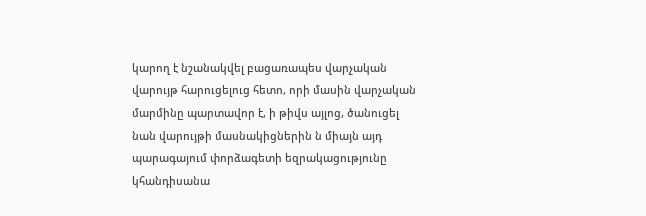կարող է նշանակվել բացառապես վարչական վարույթ հարուցելուց հետո, որի մասին վարչական մարմինը պարտավոր է, ի թիվս այլոց, ծանուցել նան վարույթի մասնակիցներին ն միայն այդ պարագայում փորձագետի եզրակացությունը կհանդիսանա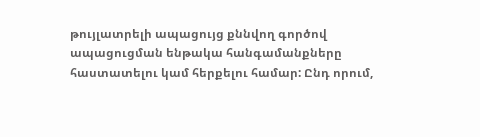թույլատրելի ապացույց քննվող գործով ապացուցման ենթակա հանգամանքները հաստատելու կամ հերքելու համար: Ընդ որում,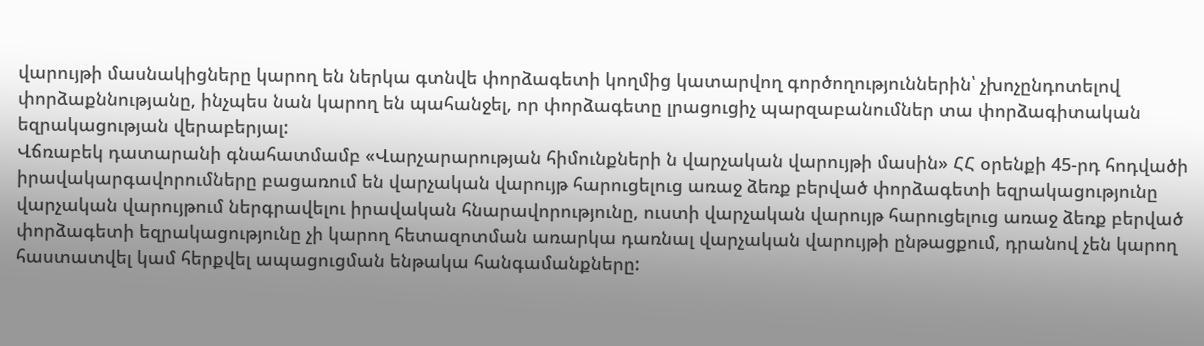վարույթի մասնակիցները կարող են ներկա գտնվե փորձագետի կողմից կատարվող գործողություններին՝ չխոչընդոտելով փորձաքննությանը, ինչպես նան կարող են պահանջել, որ փորձագետը լրացուցիչ պարզաբանումներ տա փորձագիտական եզրակացության վերաբերյալ:
Վճռաբեկ դատարանի գնահատմամբ «Վարչարարության հիմունքների ն վարչական վարույթի մասին» ՀՀ օրենքի 45-րդ հոդվածի իրավակարգավորումները բացառում են վարչական վարույթ հարուցելուց առաջ ձեռք բերված փորձագետի եզրակացությունը վարչական վարույթում ներգրավելու իրավական հնարավորությունը, ուստի վարչական վարույթ հարուցելուց առաջ ձեռք բերված փորձագետի եզրակացությունը չի կարող հետազոտման առարկա դառնալ վարչական վարույթի ընթացքում, դրանով չեն կարող հաստատվել կամ հերքվել ապացուցման ենթակա հանգամանքները: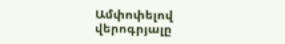Ամփոփելով վերոգրյալը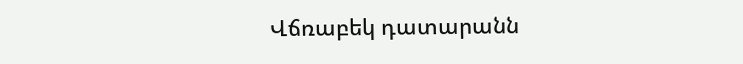Վճռաբեկ դատարանն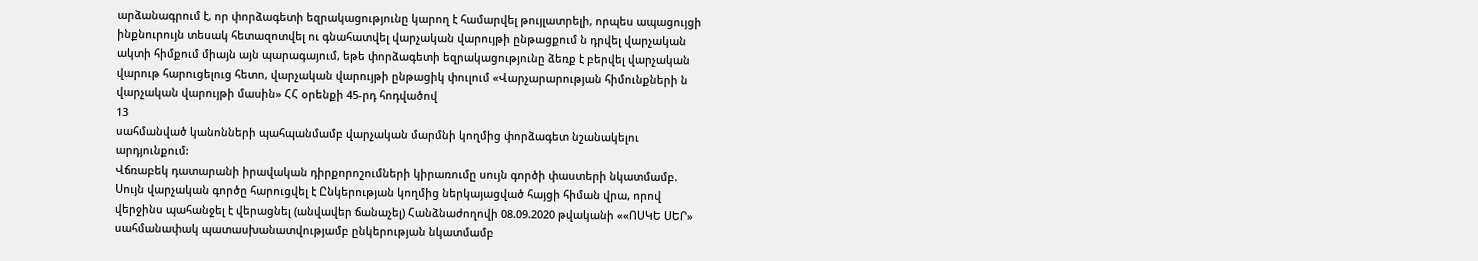արձանագրում է, որ փորձագետի եզրակացությունը կարող է համարվել թույլատրելի, որպես ապացույցի ինքնուրույն տեսակ հետազոտվել ու գնահատվել վարչական վարույթի ընթացքում ն դրվել վարչական ակտի հիմքում միայն այն պարագայում, եթե փորձագետի եզրակացությունը ձեռք է բերվել վարչական վարութ հարուցելուց հետո, վարչական վարույթի ընթացիկ փուլում «Վարչարարության հիմունքների ն վարչական վարույթի մասին» ՀՀ օրենքի 45-րդ հոդվածով
13
սահմանված կանոնների պահպանմամբ վարչական մարմնի կողմից փորձագետ նշանակելու արդյունքում:
Վճռաբեկ դատարանի իրավական դիրքորոշումների կիրառումը սույն գործի փաստերի նկատմամբ.
Սույն վարչական գործը հարուցվել է Ընկերության կողմից ներկայացված հայցի հիման վրա, որով վերջինս պահանջել է վերացնել (անվավեր ճանաչել) Հանձնաժողովի 08.09.2020 թվականի ««ՈՍԿԵ ՍԵՐ» սահմանափակ պատասխանատվությամբ ընկերության նկատմամբ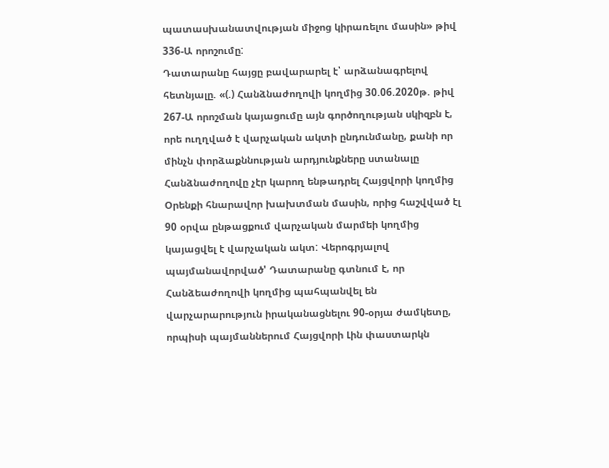պատասխանատվության միջոց կիրառելու մասին» թիվ 336-Ա որոշումը:
Դատարանը հայցը բավարարել է՝ արձանագրելով հետնյալը. «(.) Հանձնաժողովի կողմից 30.06.2020թ. թիվ 267-Ա որոշման կայացումը այն գործողության սկիզբն է, որե ուղղված է վարչական ակտի ընդունմանը, քանի որ մինչն փորձաքննության արդյունքները ստանալը Հանձնաժողովը չէր կարող ենթադրել Հայցվորի կողմից Օրենքի հնարավոր խախտման մասին, որից հաշվված էլ 90 օրվա ընթացքում վարչական մարմեի կողմից կայացվել է վարչական ակտ: Վերոգրյալով պայմանավորված' Դատարանը գտնում է, որ Հանձեաժողովի կողմից պահպանվել են վարչարարություն իրականացնելու 90-օրյա ժամկետը, որպիսի պայմաններում Հայցվորի Լին փաստարկն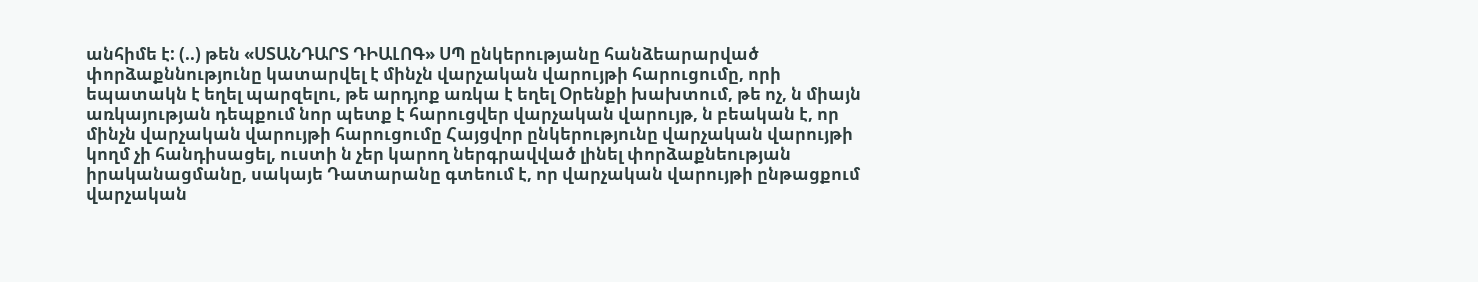անհիմե է: (..) թեն «ՍՏԱՆԴԱՐՏ ԴԻԱԼՈԳ» ՍՊ ընկերությանը հանձեարարված փորձաքննությունը կատարվել է մինչն վարչական վարույթի հարուցումը, որի եպատակն է եղել պարզելու, թե արդյոք առկա է եղել Օրենքի խախտում, թե ոչ, ն միայն առկայության դեպքում նոր պետք է հարուցվեր վարչական վարույթ, ն բեական է, որ մինչն վարչական վարույթի հարուցումը Հայցվոր ընկերությունը վարչական վարույթի կողմ չի հանդիսացել, ուստի ն չեր կարող ներգրավված լինել փորձաքնեության իրականացմանը, սակայե Դատարանը գտեում է, որ վարչական վարույթի ընթացքում վարչական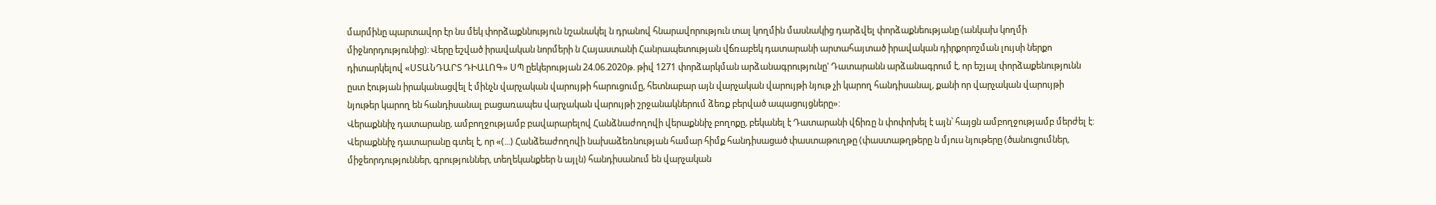մարմինը պարտավոր էր նս մեկ փորձաքննություն նշանակել ն դրանով հնարավորություն տալ կողմին մասնակից դարձվել փորձաքնեությանը (անկախ կողմի միջնորդությունից): Վերը եշված իրավական նորմերի ն Հայաստանի Հանրապետության վճռաբեկ դատարանի արտահայտած իրավական դիրքորոշման լույսի ներքո դիտարկելով «ՍՏԱՆԴԱՐՏ ԴԻԱԼՈԳ» ՍՊ ըեկերության 24.06.2020թ. թիվ 1271 փորձարկման արձանագրությունը' Դատարանն արձանագրում է, որ եշյալ փորձաքենությունն ըստ էության իրականացվել է մինչն վարչական վարույթի հարուցումը, հետնաբար այն վարչական վարույթի նյութ չի կարող հանդիսանալ, քանի որ վարչական վարույթի նյութեր կարող են հանդիսանալ բացառապես վարչական վարույթի շրջանակներում ձեռք բերված ապացույցները»:
Վերաքննիչ դատարանը, ամբողջությամբ բավարարելով Հանձնաժողովի վերաքննիչ բողոքը, բեկանել է Դատարանի վճիռը ն փոփոխել է այն՝ հայցն ամբողջությամբ մերժել է: Վերաքննիչ դատարանը գտել է, որ «(...) Հանձեաժողովի նախաձեռնության համար հիմք հանդիսացած փաստաթուղթը (փաստաթղթերը ն մյուս նյութերը (ծանուցումներ, միջեորդություններ, գրություններ, տեղեկանքեեր ն այլն) հանդիսանում են վարչական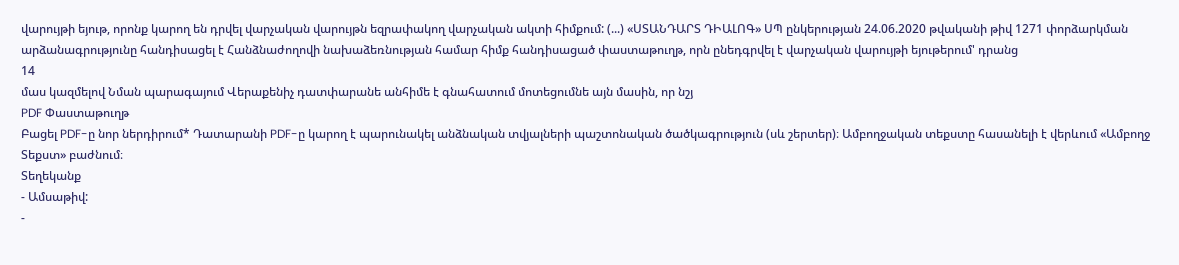վարույթի եյութ, որոնք կարող են դրվել վարչական վարույթն եզրափակող վարչական ակտի հիմքում: (...) «ՍՏԱՆԴԱՐՏ ԴԻԱԼՈԳ» ՍՊ ընկերության 24.06.2020 թվականի թիվ 1271 փորձարկման արձանագրությունը հանդիսացել է Հանձնաժողովի նախաձեռնության համար հիմք հանդիսացած փաստաթուղթ, որն ընեդգրվել է վարչական վարույթի եյութերում' դրանց
14
մաս կազմելով Նման պարագայում Վերաքենիչ դատփարանե անհիմե է գնահատում մոտեցումնե այն մասին, որ նշյ
PDF Փաստաթուղթ
Բացել PDF-ը նոր ներդիրում* Դատարանի PDF-ը կարող է պարունակել անձնական տվյալների պաշտոնական ծածկագրություն (սև շերտեր)։ Ամբողջական տեքստը հասանելի է վերևում «Ամբողջ Տեքստ» բաժնում։
Տեղեկանք
- Ամսաթիվ:
-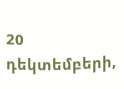20 դեկտեմբերի,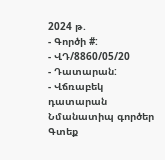2024 թ.
- Գործի #:
- ՎԴ/8860/05/20
- Դատարան:
- Վճռաբեկ դատարան
Նմանատիպ գործեր
Գտեք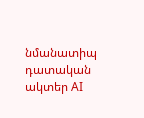նմանատիպ դատական ակտեր AI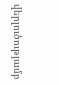վերլուծությամբ